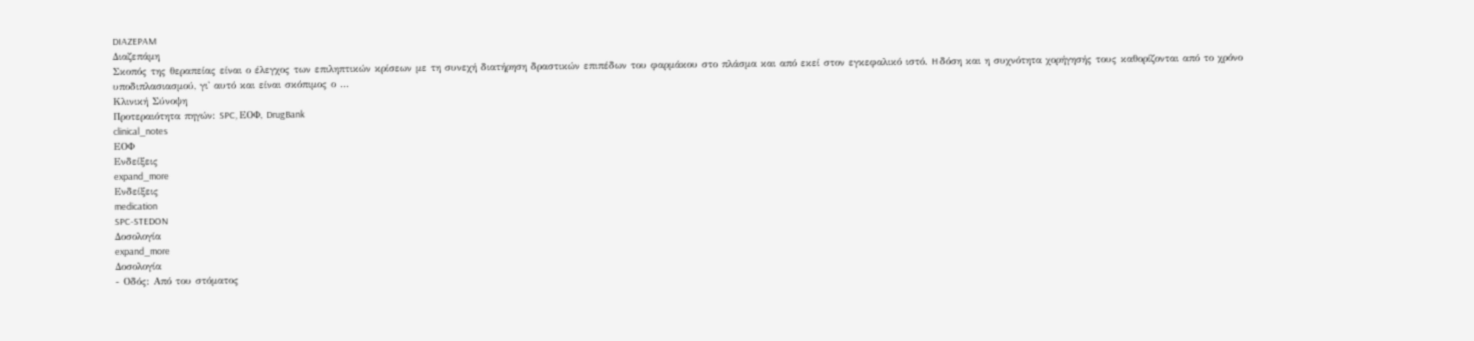DIAZEPAM
Διαζεπάμη
Σκοπός της θεραπείας είναι ο έλεγχος των επιληπτικών κρίσεων με τη συνεχή διατήρηση δραστικών επιπέδων του φαρμάκου στο πλάσμα και από εκεί στον εγκεφαλικό ιστό. H δόση και η συχνότητα χορήγησής τους καθορίζονται από το χρόνο υποδιπλασιασμού, γι' αυτό και είναι σκόπιμος ο …
Κλινική Σύνοψη
Προτεραιότητα πηγών: SPC, ΕΟΦ, DrugBank
clinical_notes
ΕΟΦ
Ενδείξεις
expand_more
Ενδείξεις
medication
SPC-STEDON
Δοσολογία
expand_more
Δοσολογία
- Οδός: Από του στόματος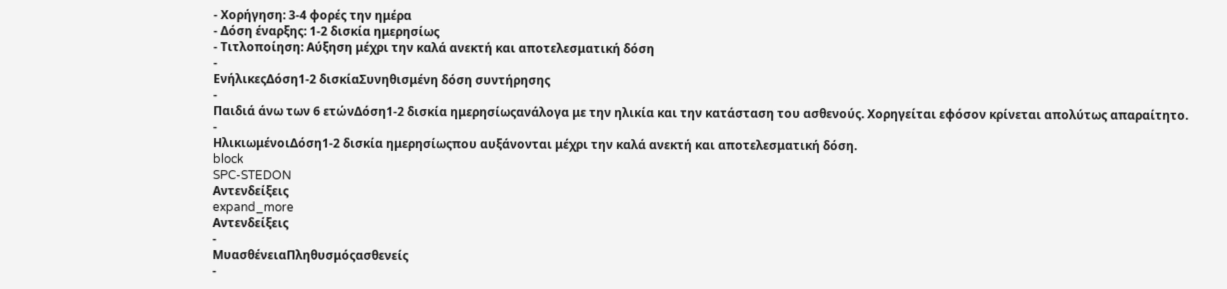- Χορήγηση: 3-4 φορές την ημέρα
- Δόση έναρξης: 1-2 δισκία ημερησίως
- Τιτλοποίηση: Αύξηση μέχρι την καλά ανεκτή και αποτελεσματική δόση
-
ΕνήλικεςΔόση1-2 δισκίαΣυνηθισμένη δόση συντήρησης
-
Παιδιά άνω των 6 ετώνΔόση1-2 δισκία ημερησίωςανάλογα με την ηλικία και την κατάσταση του ασθενούς. Χορηγείται εφόσον κρίνεται απολύτως απαραίτητο.
-
ΗλικιωμένοιΔόση1-2 δισκία ημερησίωςπου αυξάνονται μέχρι την καλά ανεκτή και αποτελεσματική δόση.
block
SPC-STEDON
Αντενδείξεις
expand_more
Αντενδείξεις
-
ΜυασθένειαΠληθυσμόςασθενείς
-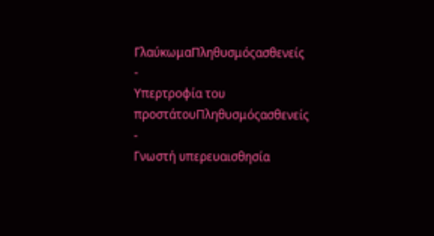ΓλαύκωμαΠληθυσμόςασθενείς
-
Υπερτροφία του προστάτουΠληθυσμόςασθενείς
-
Γνωστή υπερευαισθησία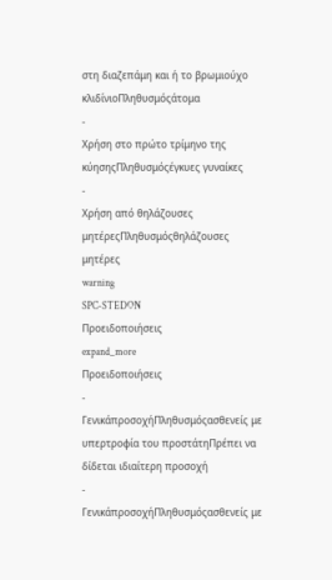στη διαζεπάμη και ή το βρωμιούχο κλιδίνιοΠληθυσμόςάτομα
-
Χρήση στο πρώτο τρίμηνο της κύησηςΠληθυσμόςέγκυες γυναίκες
-
Χρήση από θηλάζουσες μητέρεςΠληθυσμόςθηλάζουσες μητέρες
warning
SPC-STEDON
Προειδοποιήσεις
expand_more
Προειδοποιήσεις
-
ΓενικάπροσοχήΠληθυσμόςασθενείς με υπερτροφία του προστάτηΠρέπει να δίδεται ιδιαίτερη προσοχή
-
ΓενικάπροσοχήΠληθυσμόςασθενείς με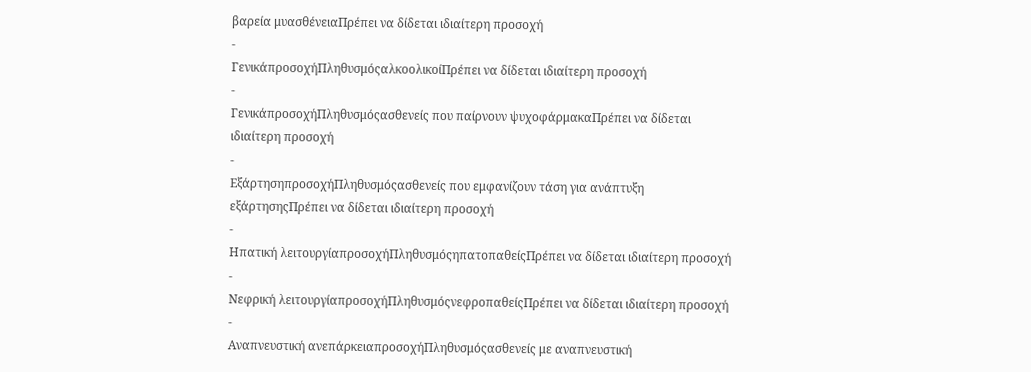βαρεία μυασθένειαΠρέπει να δίδεται ιδιαίτερη προσοχή
-
ΓενικάπροσοχήΠληθυσμόςαλκοολικοίΠρέπει να δίδεται ιδιαίτερη προσοχή
-
ΓενικάπροσοχήΠληθυσμόςασθενείς που παίρνουν ψυχοφάρμακαΠρέπει να δίδεται ιδιαίτερη προσοχή
-
ΕξάρτησηπροσοχήΠληθυσμόςασθενείς που εμφανίζουν τάση για ανάπτυξη εξάρτησηςΠρέπει να δίδεται ιδιαίτερη προσοχή
-
Ηπατική λειτουργίαπροσοχήΠληθυσμόςηπατοπαθείςΠρέπει να δίδεται ιδιαίτερη προσοχή
-
Νεφρική λειτουργίαπροσοχήΠληθυσμόςνεφροπαθείςΠρέπει να δίδεται ιδιαίτερη προσοχή
-
Αναπνευστική ανεπάρκειαπροσοχήΠληθυσμόςασθενείς με αναπνευστική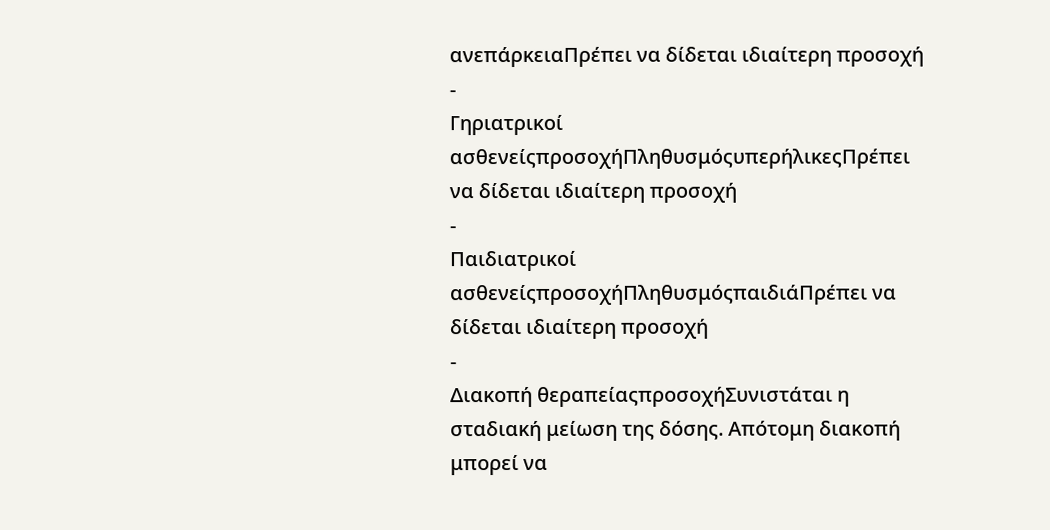ανεπάρκειαΠρέπει να δίδεται ιδιαίτερη προσοχή
-
Γηριατρικοί ασθενείςπροσοχήΠληθυσμόςυπερήλικεςΠρέπει να δίδεται ιδιαίτερη προσοχή
-
Παιδιατρικοί ασθενείςπροσοχήΠληθυσμόςπαιδιάΠρέπει να δίδεται ιδιαίτερη προσοχή
-
Διακοπή θεραπείαςπροσοχήΣυνιστάται η σταδιακή μείωση της δόσης. Απότομη διακοπή μπορεί να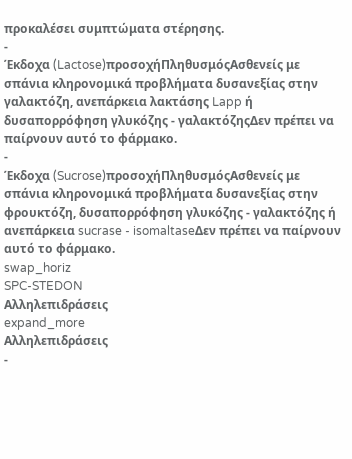προκαλέσει συμπτώματα στέρησης.
-
Έκδοχα (Lactose)προσοχήΠληθυσμόςΑσθενείς με σπάνια κληρονομικά προβλήματα δυσανεξίας στην γαλακτόζη, ανεπάρκεια λακτάσης Lapp ή δυσαπορρόφηση γλυκόζης - γαλακτόζηςΔεν πρέπει να παίρνουν αυτό το φάρμακο.
-
Έκδοχα (Sucrose)προσοχήΠληθυσμόςΑσθενείς με σπάνια κληρονομικά προβλήματα δυσανεξίας στην φρουκτόζη, δυσαπορρόφηση γλυκόζης - γαλακτόζης ή ανεπάρκεια sucrase - isomaltaseΔεν πρέπει να παίρνουν αυτό το φάρμακο.
swap_horiz
SPC-STEDON
Αλληλεπιδράσεις
expand_more
Αλληλεπιδράσεις
-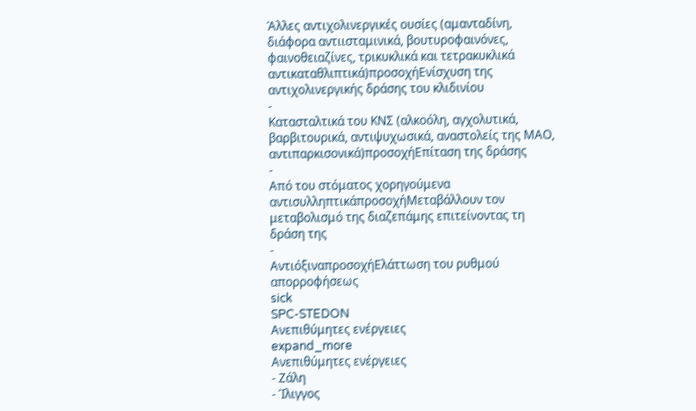Άλλες αντιχολινεργικές ουσίες (αμανταδίνη, διάφορα αντιισταμινικά, βουτυροφαινόνες, φαινοθειαζίνες, τρικυκλικά και τετρακυκλικά αντικαταθλιπτικά)προσοχήΕνίσχυση της αντιχολινεργικής δράσης του κλιδινίου
-
Κατασταλτικά του ΚΝΣ (αλκοόλη, αγχολυτικά, βαρβιτουρικά, αντιψυχωσικά, αναστολείς της ΜΑΟ, αντιπαρκισονικά)προσοχήΕπίταση της δράσης
-
Από του στόματος χορηγούμενα αντισυλληπτικάπροσοχήΜεταβάλλουν τον μεταβολισμό της διαζεπάμης επιτείνοντας τη δράση της
-
ΑντιόξιναπροσοχήΕλάττωση του ρυθμού απορροφήσεως
sick
SPC-STEDON
Ανεπιθύμητες ενέργειες
expand_more
Ανεπιθύμητες ενέργειες
- Ζάλη
- Ίλιγγος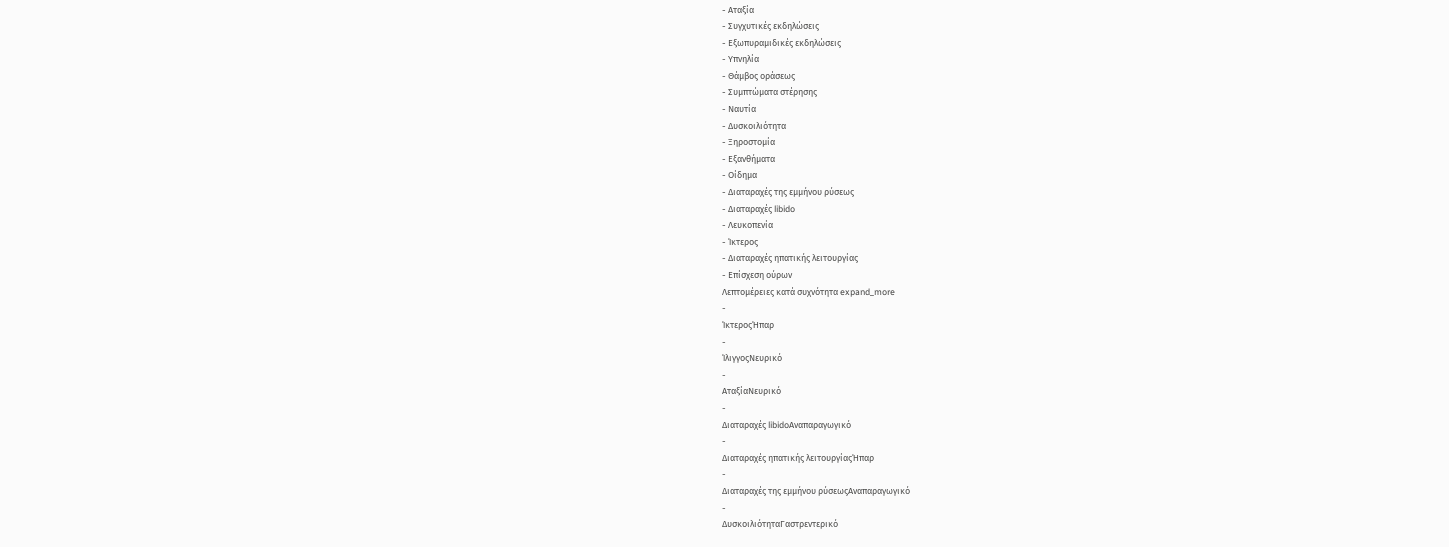- Αταξία
- Συγχυτικές εκδηλώσεις
- Εξωπυραμιδικές εκδηλώσεις
- Υπνηλία
- Θάμβος οράσεως
- Συμπτώματα στέρησης
- Ναυτία
- Δυσκοιλιότητα
- Ξηροστομία
- Εξανθήματα
- Οίδημα
- Διαταραχές της εμμήνου ρύσεως
- Διαταραχές libido
- Λευκοπενία
- Ίκτερος
- Διαταραχές ηπατικής λειτουργίας
- Επίσχεση ούρων
Λεπτομέρειες κατά συχνότητα expand_more
-
ΊκτεροςΉπαρ
-
ΊλιγγοςΝευρικό
-
ΑταξίαΝευρικό
-
Διαταραχές libidoΑναπαραγωγικό
-
Διαταραχές ηπατικής λειτουργίαςΉπαρ
-
Διαταραχές της εμμήνου ρύσεωςΑναπαραγωγικό
-
ΔυσκοιλιότηταΓαστρεντερικό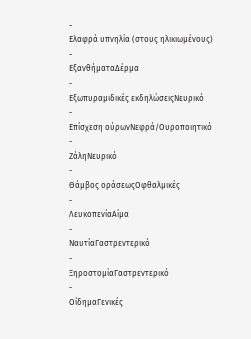-
Ελαφρά υπνηλία (στους ηλικιωμένους)
-
ΕξανθήματαΔέρμα
-
Εξωπυραμιδικές εκδηλώσειςΝευρικό
-
Επίσχεση ούρωνΝεφρά/Ουροποιητικό
-
ΖάληΝευρικό
-
Θάμβος οράσεωςΟφθαλμικές
-
ΛευκοπενίαΑίμα
-
ΝαυτίαΓαστρεντερικό
-
ΞηροστομίαΓαστρεντερικό
-
ΟίδημαΓενικές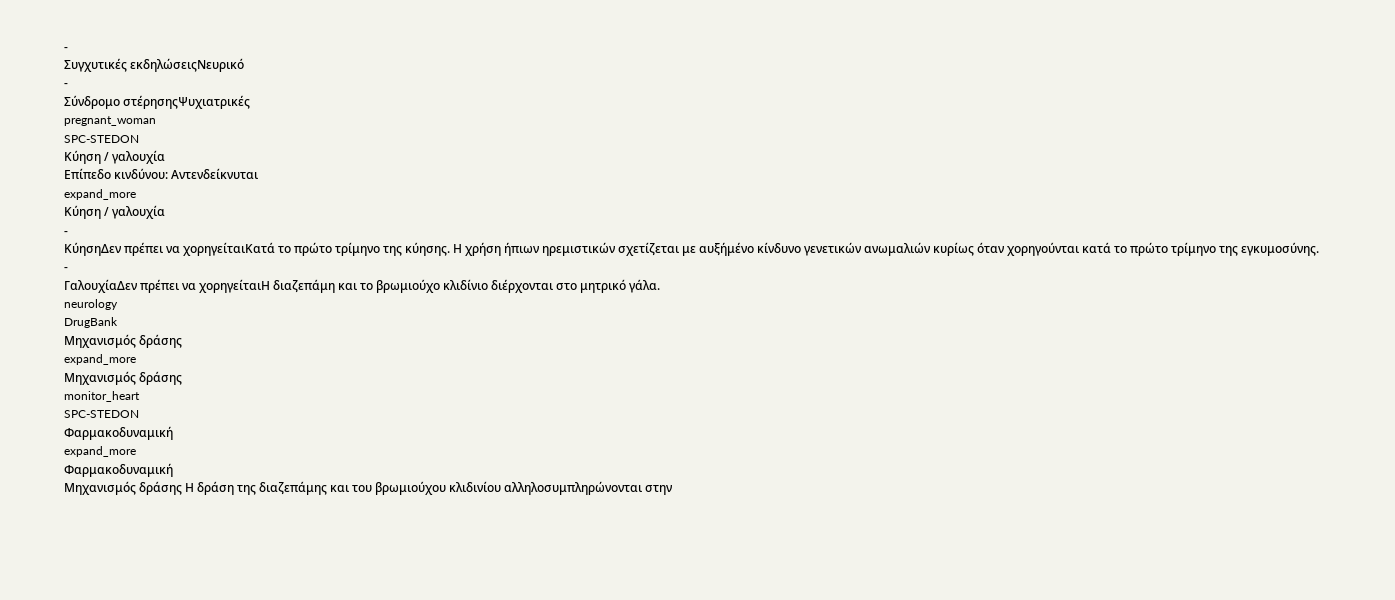-
Συγχυτικές εκδηλώσειςΝευρικό
-
Σύνδρομο στέρησηςΨυχιατρικές
pregnant_woman
SPC-STEDON
Κύηση / γαλουχία
Επίπεδο κινδύνου: Αντενδείκνυται
expand_more
Κύηση / γαλουχία
-
ΚύησηΔεν πρέπει να χορηγείταιΚατά το πρώτο τρίμηνο της κύησης. Η χρήση ήπιων ηρεμιστικών σχετίζεται με αυξήμένο κίνδυνο γενετικών ανωμαλιών κυρίως όταν χορηγούνται κατά το πρώτο τρίμηνο της εγκυμοσύνης.
-
ΓαλουχίαΔεν πρέπει να χορηγείταιΗ διαζεπάμη και το βρωμιούχο κλιδίνιο διέρχονται στο μητρικό γάλα.
neurology
DrugBank
Μηχανισμός δράσης
expand_more
Μηχανισμός δράσης
monitor_heart
SPC-STEDON
Φαρμακοδυναμική
expand_more
Φαρμακοδυναμική
Μηχανισμός δράσης Η δράση της διαζεπάμης και του βρωμιούχου κλιδινίου αλληλοσυμπληρώνονται στην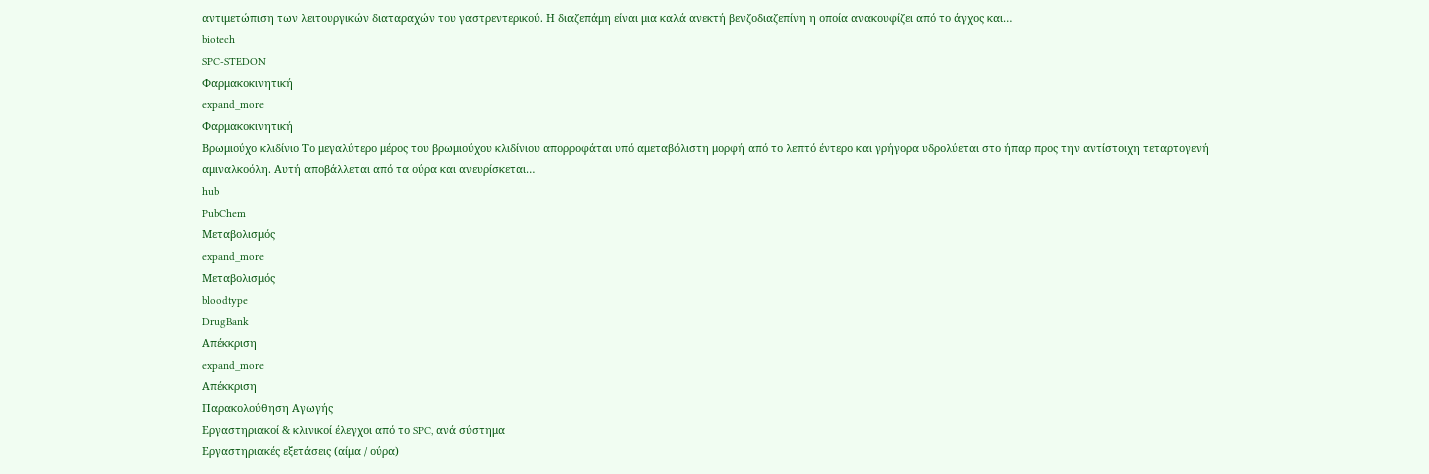αντιμετώπιση των λειτουργικών διαταραχών του γαστρεντερικού. Η διαζεπάμη είναι μια καλά ανεκτή βενζοδιαζεπίνη η οποία ανακουφίζει από το άγχος και…
biotech
SPC-STEDON
Φαρμακοκινητική
expand_more
Φαρμακοκινητική
Βρωμιούχο κλιδίνιο Το μεγαλύτερο μέρος του βρωμιούχου κλιδίνιου απορροφάται υπό αμεταβόλιστη μορφή από το λεπτό έντερο και γρήγορα υδρολύεται στο ήπαρ προς την αντίστοιχη τεταρτογενή αμιναλκοόλη. Αυτή αποβάλλεται από τα ούρα και ανευρίσκεται…
hub
PubChem
Μεταβολισμός
expand_more
Μεταβολισμός
bloodtype
DrugBank
Απέκκριση
expand_more
Απέκκριση
Παρακολούθηση Αγωγής
Εργαστηριακοί & κλινικοί έλεγχοι από το SPC, ανά σύστημα
Εργαστηριακές εξετάσεις (αίμα / ούρα)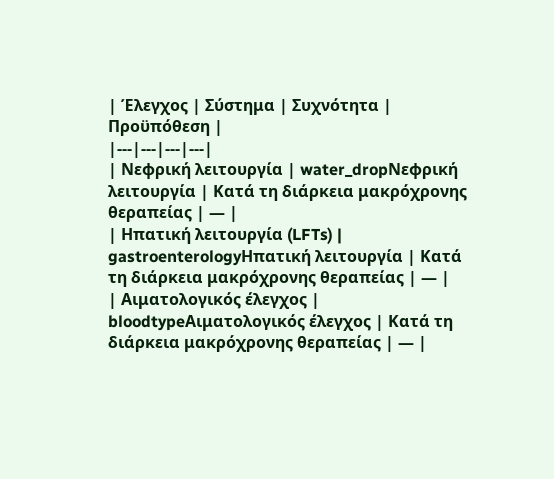| Έλεγχος | Σύστημα | Συχνότητα | Προϋπόθεση |
|---|---|---|---|
| Νεφρική λειτουργία | water_dropΝεφρική λειτουργία | Κατά τη διάρκεια μακρόχρονης θεραπείας | — |
| Ηπατική λειτουργία (LFTs) | gastroenterologyΗπατική λειτουργία | Κατά τη διάρκεια μακρόχρονης θεραπείας | — |
| Αιματολογικός έλεγχος | bloodtypeΑιματολογικός έλεγχος | Κατά τη διάρκεια μακρόχρονης θεραπείας | — |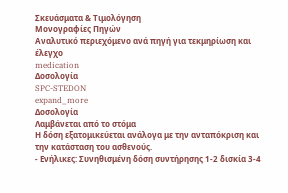Σκευάσματα & Τιμολόγηση
Μονογραφίες Πηγών
Αναλυτικό περιεχόμενο ανά πηγή για τεκμηρίωση και έλεγχο
medication
Δοσολογία
SPC-STEDON
expand_more
Δοσολογία
Λαμβάνεται από το στόμα
Η δόση εξατομικεύεται ανάλογα με την ανταπόκριση και την κατάσταση του ασθενούς.
- Ενήλικες: Συνηθισμένη δόση συντήρησης 1-2 δισκία 3-4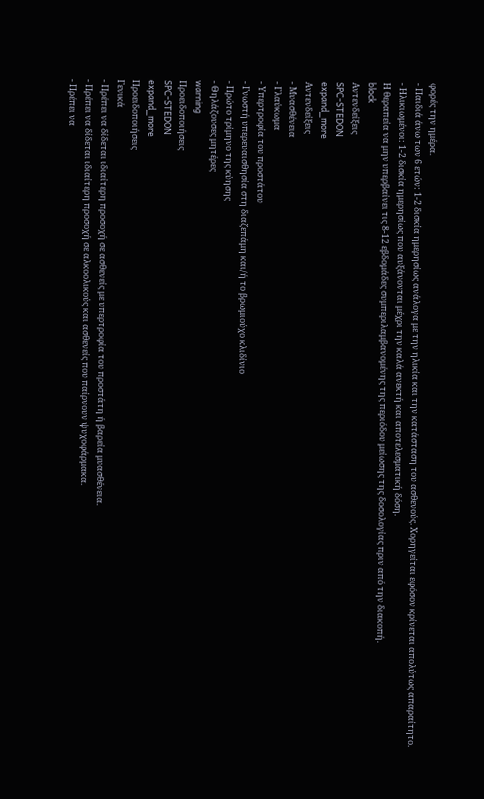φορές την ημέρα.
- Παιδιά άνω των 6 ετών: 1-2 δισκία ημερησίως ανάλογα με την ηλικία και την κατάσταση του ασθενούς. Χορηγείται εφόσον κρίνεται απολύτως απαραίτητο.
- Ηλικιωμένοι: 1-2 δισκία ημερησίως που αυξάνονται μέχρι την καλά ανεκτή και αποτελεσματική δόση.
Η θεραπεία να μην υπερβαίνει τις 8-12 εβδομάδες συμπεριλαμβανομένης της περιόδου μείωσης της δοσολογίας πριν από την διακοπή.
block
Αντενδείξεις
SPC-STEDON
expand_more
Αντενδείξεις
- Μυασθένεια
- Γλαύκωμα
- Υπερτροφία του προστάτου
- Γνωστή υπερευαισθησία στη διαζεπάμη και/ή το βρωμιούχο κλιδίνιο
- Πρώτο τρίμηνο της κύησης
- Θηλάζουσες μητέρες
warning
Προειδοποιήσεις
SPC-STEDON
expand_more
Προειδοποιήσεις
Γενικά
- Πρέπει να δίδεται ιδιαίτερη προσοχή σε ασθενείς με υπερτροφία του προστάτη ή βαρεία μυασθένεια.
- Πρέπει να δίδεται ιδιαίτερη προσοχή σε αλκοολικούς και ασθενείς που παίρνουν ψυχοφάρμακα.
- Πρέπει να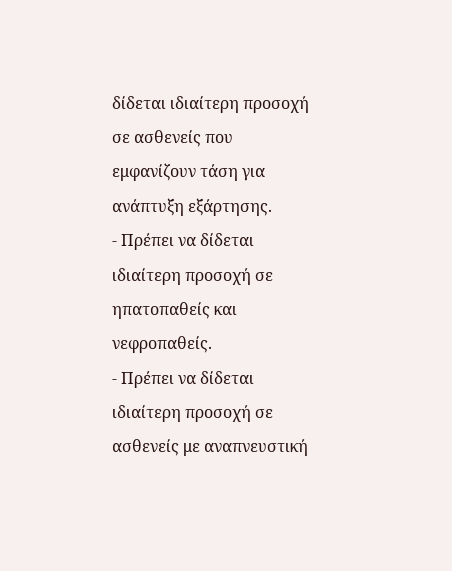δίδεται ιδιαίτερη προσοχή σε ασθενείς που εμφανίζουν τάση για ανάπτυξη εξάρτησης.
- Πρέπει να δίδεται ιδιαίτερη προσοχή σε ηπατοπαθείς και νεφροπαθείς.
- Πρέπει να δίδεται ιδιαίτερη προσοχή σε ασθενείς με αναπνευστική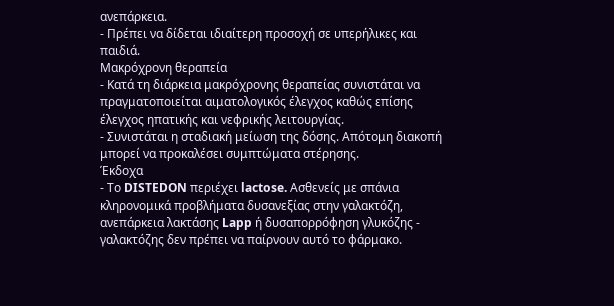ανεπάρκεια.
- Πρέπει να δίδεται ιδιαίτερη προσοχή σε υπερήλικες και παιδιά.
Μακρόχρονη θεραπεία
- Κατά τη διάρκεια μακρόχρονης θεραπείας συνιστάται να πραγματοποιείται αιματολογικός έλεγχος καθώς επίσης έλεγχος ηπατικής και νεφρικής λειτουργίας.
- Συνιστάται η σταδιακή μείωση της δόσης. Απότομη διακοπή μπορεί να προκαλέσει συμπτώματα στέρησης.
Έκδοχα
- Το DISTEDON περιέχει lactose. Ασθενείς με σπάνια κληρονομικά προβλήματα δυσανεξίας στην γαλακτόζη, ανεπάρκεια λακτάσης Lapp ή δυσαπορρόφηση γλυκόζης - γαλακτόζης δεν πρέπει να παίρνουν αυτό το φάρμακο.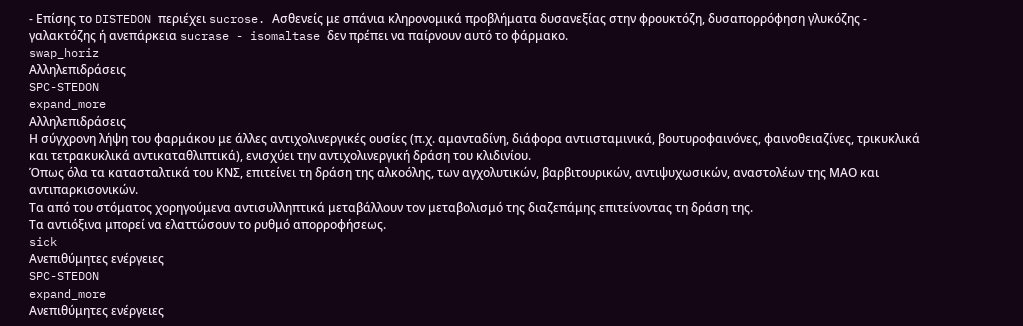- Επίσης το DISTEDON περιέχει sucrose. Ασθενείς με σπάνια κληρονομικά προβλήματα δυσανεξίας στην φρουκτόζη, δυσαπορρόφηση γλυκόζης - γαλακτόζης ή ανεπάρκεια sucrase - isomaltase δεν πρέπει να παίρνουν αυτό το φάρμακο.
swap_horiz
Αλληλεπιδράσεις
SPC-STEDON
expand_more
Αλληλεπιδράσεις
Η σύγχρονη λήψη του φαρμάκου με άλλες αντιχολινεργικές ουσίες (π.χ. αμανταδίνη, διάφορα αντιισταμινικά, βουτυροφαινόνες, φαινοθειαζίνες, τρικυκλικά και τετρακυκλικά αντικαταθλιπτικά), ενισχύει την αντιχολινεργική δράση του κλιδινίου.
Όπως όλα τα κατασταλτικά του ΚΝΣ, επιτείνει τη δράση της αλκοόλης, των αγχολυτικών, βαρβιτουρικών, αντιψυχωσικών, αναστολέων της ΜΑΟ και αντιπαρκισονικών.
Τα από του στόματος χορηγούμενα αντισυλληπτικά μεταβάλλουν τον μεταβολισμό της διαζεπάμης επιτείνοντας τη δράση της.
Τα αντιόξινα μπορεί να ελαττώσουν το ρυθμό απορροφήσεως.
sick
Ανεπιθύμητες ενέργειες
SPC-STEDON
expand_more
Ανεπιθύμητες ενέργειες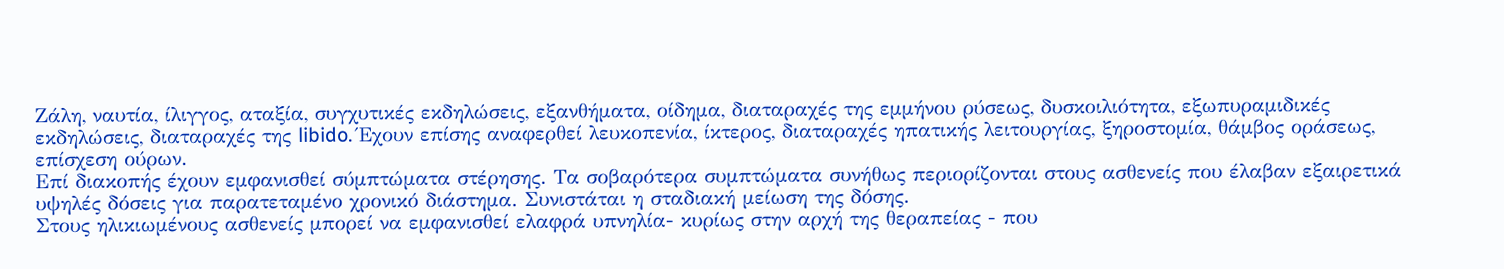Ζάλη, ναυτία, ίλιγγος, αταξία, συγχυτικές εκδηλώσεις, εξανθήματα, οίδημα, διαταραχές της εμμήνου ρύσεως, δυσκοιλιότητα, εξωπυραμιδικές εκδηλώσεις, διαταραχές της libido. Έχουν επίσης αναφερθεί λευκοπενία, ίκτερος, διαταραχές ηπατικής λειτουργίας, ξηροστομία, θάμβος οράσεως, επίσχεση ούρων.
Επί διακοπής έχουν εμφανισθεί σύμπτώματα στέρησης. Τα σοβαρότερα συμπτώματα συνήθως περιορίζονται στους ασθενείς που έλαβαν εξαιρετικά υψηλές δόσεις για παρατεταμένο χρονικό διάστημα. Συνιστάται η σταδιακή μείωση της δόσης.
Στους ηλικιωμένους ασθενείς μπορεί να εμφανισθεί ελαφρά υπνηλία- κυρίως στην αρχή της θεραπείας - που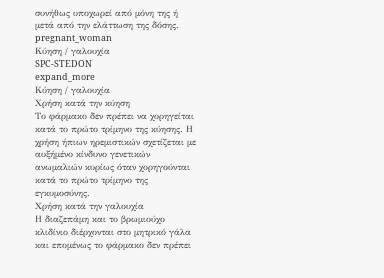συνήθως υποχωρεί από μόνη της ή μετά από την ελάττωση της δόσης.
pregnant_woman
Κύηση / γαλουχία
SPC-STEDON
expand_more
Κύηση / γαλουχία
Χρήση κατά την κύηση
Το φάρμακο δεν πρέπει να χορηγείται κατά το πρώτο τρίμηνο της κύησης. Η χρήση ήπιων ηρεμιστικών σχετίζεται με αυξήμένο κίνδυνο γενετικών ανωμαλιών κυρίως όταν χορηγούνται κατά το πρώτο τρίμηνο της εγκυμοσύνης.
Χρήση κατά την γαλουχία
Η διαζεπάμη και το βρωμιούχο κλιδίνιο διέρχονται στο μητρικό γάλα και επομένως το φάρμακο δεν πρέπει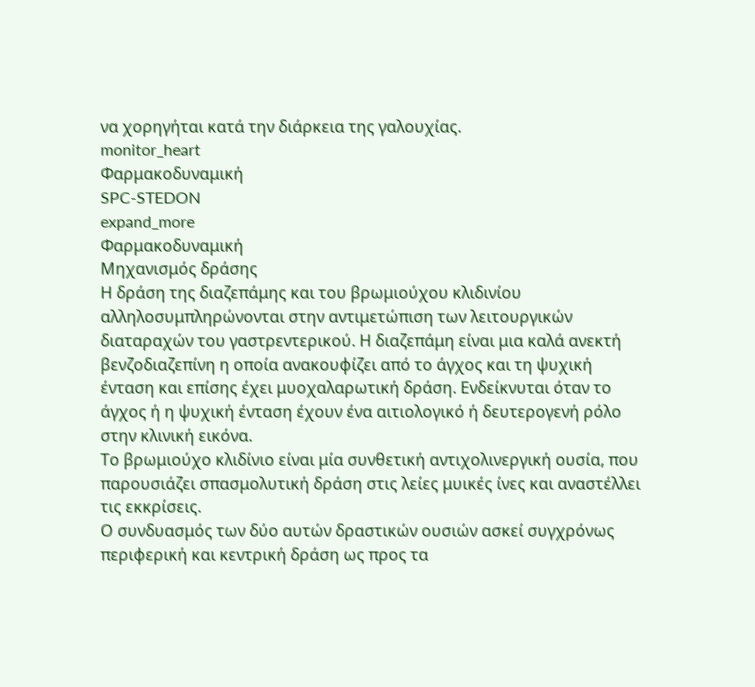να χορηγήται κατά την διάρκεια της γαλουχίας.
monitor_heart
Φαρμακοδυναμική
SPC-STEDON
expand_more
Φαρμακοδυναμική
Μηχανισμός δράσης
Η δράση της διαζεπάμης και του βρωμιούχου κλιδινίου αλληλοσυμπληρώνονται στην αντιμετώπιση των λειτουργικών διαταραχών του γαστρεντερικού. Η διαζεπάμη είναι μια καλά ανεκτή βενζοδιαζεπίνη η οποία ανακουφίζει από το άγχος και τη ψυχική ένταση και επίσης έχει μυοχαλαρωτική δράση. Ενδείκνυται όταν το άγχος ή η ψυχική ένταση έχουν ένα αιτιολογικό ή δευτερογενή ρόλο στην κλινική εικόνα.
Το βρωμιούχο κλιδίνιο είναι μία συνθετική αντιχολινεργική ουσία, που παρουσιάζει σπασμολυτική δράση στις λείες μυικές ίνες και αναστέλλει τις εκκρίσεις.
Ο συνδυασμός των δύο αυτών δραστικών ουσιών ασκεί συγχρόνως περιφερική και κεντρική δράση ως προς τα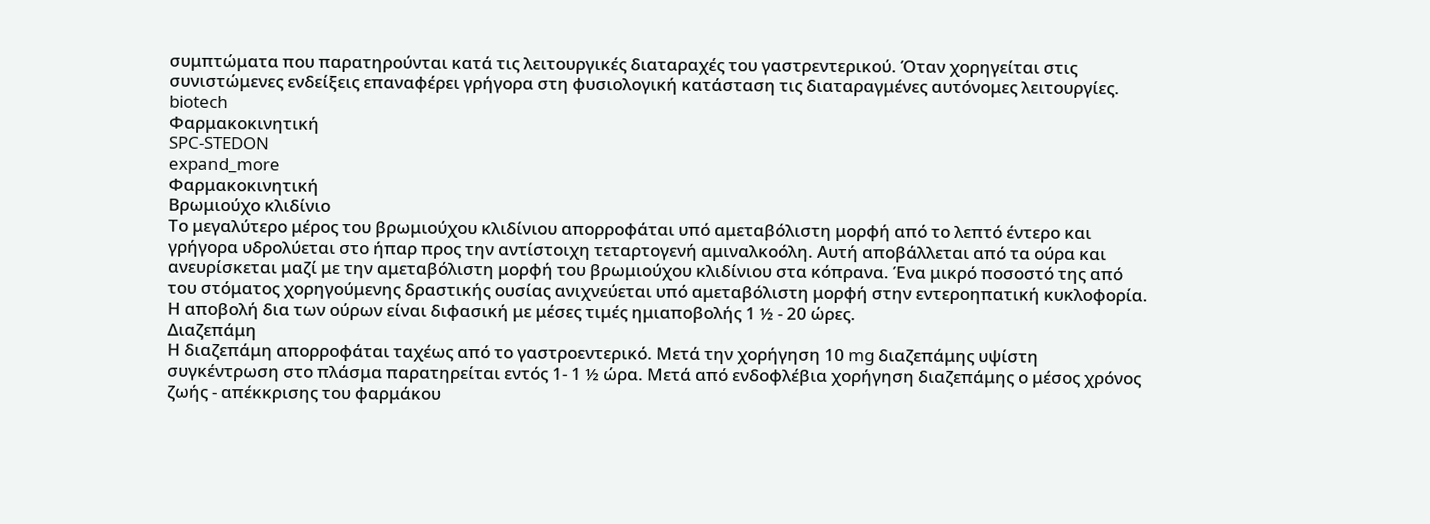συμπτώματα που παρατηρούνται κατά τις λειτουργικές διαταραχές του γαστρεντερικού. Όταν χορηγείται στις συνιστώμενες ενδείξεις επαναφέρει γρήγορα στη φυσιολογική κατάσταση τις διαταραγμένες αυτόνομες λειτουργίες.
biotech
Φαρμακοκινητική
SPC-STEDON
expand_more
Φαρμακοκινητική
Βρωμιούχο κλιδίνιο
Το μεγαλύτερο μέρος του βρωμιούχου κλιδίνιου απορροφάται υπό αμεταβόλιστη μορφή από το λεπτό έντερο και γρήγορα υδρολύεται στο ήπαρ προς την αντίστοιχη τεταρτογενή αμιναλκοόλη. Αυτή αποβάλλεται από τα ούρα και ανευρίσκεται μαζί με την αμεταβόλιστη μορφή του βρωμιούχου κλιδίνιου στα κόπρανα. Ένα μικρό ποσοστό της από του στόματος χορηγούμενης δραστικής ουσίας ανιχνεύεται υπό αμεταβόλιστη μορφή στην εντεροηπατική κυκλοφορία. Η αποβολή δια των ούρων είναι διφασική με μέσες τιμές ημιαποβολής 1 ½ - 20 ώρες.
Διαζεπάμη
Η διαζεπάμη απορροφάται ταχέως από το γαστροεντερικό. Μετά την χορήγηση 10 mg διαζεπάμης υψίστη συγκέντρωση στο πλάσμα παρατηρείται εντός 1- 1 ½ ώρα. Μετά από ενδοφλέβια χορήγηση διαζεπάμης ο μέσος χρόνος ζωής - απέκκρισης του φαρμάκου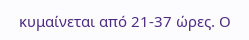κυμαίνεται από 21-37 ώρες. Ο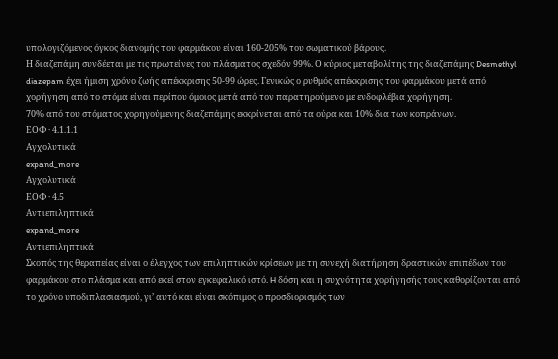υπολογιζόμενος όγκος διανομής του φαρμάκου είναι 160-205% του σωματικού βάρους.
Η διαζεπάμη συνδέεται με τις πρωτείνες του πλάσματος σχεδόν 99%. Ο κύριος μεταβολίτης της διαζεπάμης Desmethyl diazepam έχει ήμιση χρόνο ζωής απέκκρισης 50-99 ώρες. Γενικώς ο ρυθμός απέκκρισης του φαρμάκου μετά από χορήγηση από το στόμα είναι περίπου όμοιος μετά από τον παρατηρούμενο με ενδοφλέβια χορήγηση.
70% από του στόματος χορηγούμενης διαζεπάμης εκκρίνεται από τα ούρα και 10% δια των κοπράνων.
ΕΟΦ · 4.1.1.1
Αγχολυτικά
expand_more
Αγχολυτικά
ΕΟΦ · 4.5
Aντιεπιληπτικά
expand_more
Aντιεπιληπτικά
Σκοπός της θεραπείας είναι ο έλεγχος των επιληπτικών κρίσεων με τη συνεχή διατήρηση δραστικών επιπέδων του φαρμάκου στο πλάσμα και από εκεί στον εγκεφαλικό ιστό. H δόση και η συχνότητα χορήγησής τους καθορίζονται από το χρόνο υποδιπλασιασμού, γι’ αυτό και είναι σκόπιμος ο προσδιορισμός των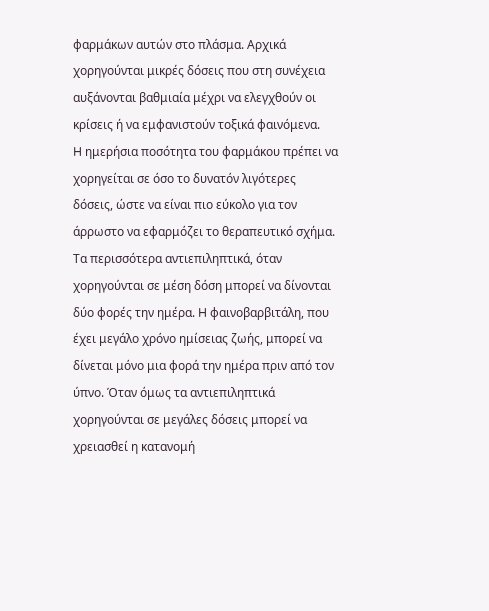φαρμάκων αυτών στο πλάσμα. Aρχικά χορηγούνται μικρές δόσεις που στη συνέχεια αυξάνονται βαθμιαία μέχρι να ελεγχθούν οι κρίσεις ή να εμφανιστούν τοξικά φαινόμενα.
H ημερήσια ποσότητα του φαρμάκου πρέπει να χορηγείται σε όσο το δυνατόν λιγότερες δόσεις, ώστε να είναι πιο εύκολο για τον άρρωστο να εφαρμόζει το θεραπευτικό σχήμα. Tα περισσότερα αντιεπιληπτικά, όταν χορηγούνται σε μέση δόση μπορεί να δίνονται δύο φορές την ημέρα. H φαινοβαρβιτάλη, που έχει μεγάλο χρόνο ημίσειας ζωής, μπορεί να δίνεται μόνο μια φορά την ημέρα πριν από τον ύπνο. Όταν όμως τα αντιεπιληπτικά χορηγούνται σε μεγάλες δόσεις μπορεί να χρειασθεί η κατανομή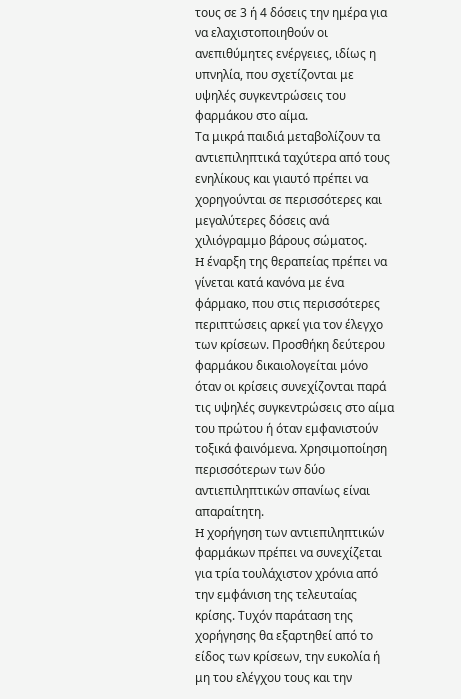τους σε 3 ή 4 δόσεις την ημέρα για να ελαχιστοποιηθούν οι ανεπιθύμητες ενέργειες, ιδίως η υπνηλία, που σχετίζονται με υψηλές συγκεντρώσεις του φαρμάκου στο αίμα.
Tα μικρά παιδιά μεταβολίζουν τα αντιεπιληπτικά ταχύτερα από τους ενηλίκους και γιαυτό πρέπει να χορηγούνται σε περισσότερες και μεγαλύτερες δόσεις ανά χιλιόγραμμο βάρους σώματος.
H έναρξη της θεραπείας πρέπει να γίνεται κατά κανόνα με ένα φάρμακο, που στις περισσότερες περιπτώσεις αρκεί για τον έλεγχο των κρίσεων. Προσθήκη δεύτερου φαρμάκου δικαιολογείται μόνο όταν οι κρίσεις συνεχίζονται παρά τις υψηλές συγκεντρώσεις στο αίμα του πρώτου ή όταν εμφανιστούν τοξικά φαινόμενα. Xρησιμοποίηση περισσότερων των δύο αντιεπιληπτικών σπανίως είναι απαραίτητη.
H χορήγηση των αντιεπιληπτικών φαρμάκων πρέπει να συνεχίζεται για τρία τουλάχιστον χρόνια από την εμφάνιση της τελευταίας κρίσης. Tυχόν παράταση της χορήγησης θα εξαρτηθεί από το είδος των κρίσεων, την ευκολία ή μη του ελέγχου τους και την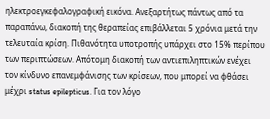ηλεκτροεγκεφαλογραφική εικόνα. Aνεξαρτήτως πάντως από τα παραπάνω, διακοπή της θεραπείας επιβάλλεται 5 χρόνια μετά την τελευταία κρίση. Πιθανότητα υποτροπής υπάρχει στο 15% περίπου των περιπτώσεων. Aπότομη διακοπή των αντιεπιληπτικών ενέχει τον κίνδυνο επανεμφάνισης των κρίσεων, που μπορεί να φθάσει μέχρι status epilepticus. Για τον λόγο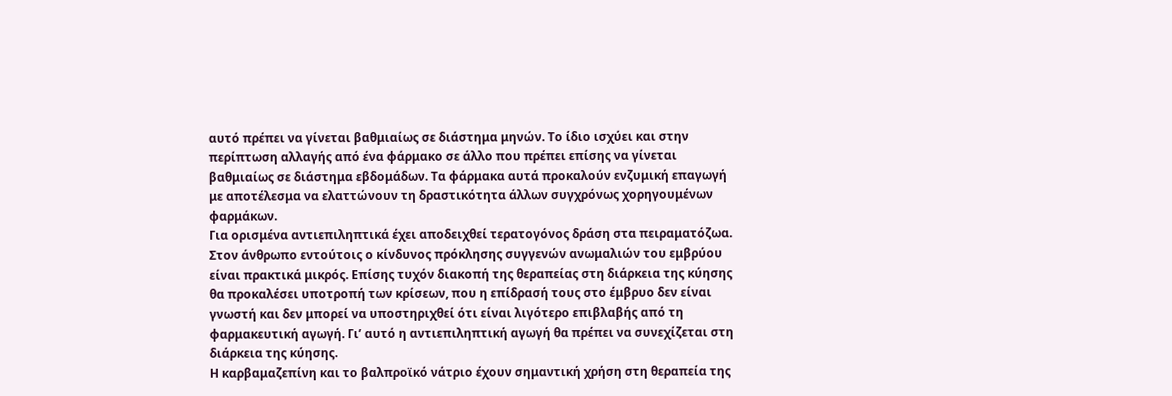αυτό πρέπει να γίνεται βαθμιαίως σε διάστημα μηνών. Tο ίδιο ισχύει και στην περίπτωση αλλαγής από ένα φάρμακο σε άλλο που πρέπει επίσης να γίνεται βαθμιαίως σε διάστημα εβδομάδων. Tα φάρμακα αυτά προκαλούν ενζυμική επαγωγή με αποτέλεσμα να ελαττώνουν τη δραστικότητα άλλων συγχρόνως χορηγουμένων φαρμάκων.
Για ορισμένα αντιεπιληπτικά έχει αποδειχθεί τερατογόνος δράση στα πειραματόζωα. Στον άνθρωπο εντούτοις ο κίνδυνος πρόκλησης συγγενών ανωμαλιών του εμβρύου είναι πρακτικά μικρός. Eπίσης τυχόν διακοπή της θεραπείας στη διάρκεια της κύησης θα προκαλέσει υποτροπή των κρίσεων, που η επίδρασή τους στο έμβρυο δεν είναι γνωστή και δεν μπορεί να υποστηριχθεί ότι είναι λιγότερο επιβλαβής από τη φαρμακευτική αγωγή. Γι’ αυτό η αντιεπιληπτική αγωγή θα πρέπει να συνεχίζεται στη διάρκεια της κύησης.
Η καρβαμαζεπίνη και το βαλπροϊκό νάτριο έχουν σημαντική χρήση στη θεραπεία της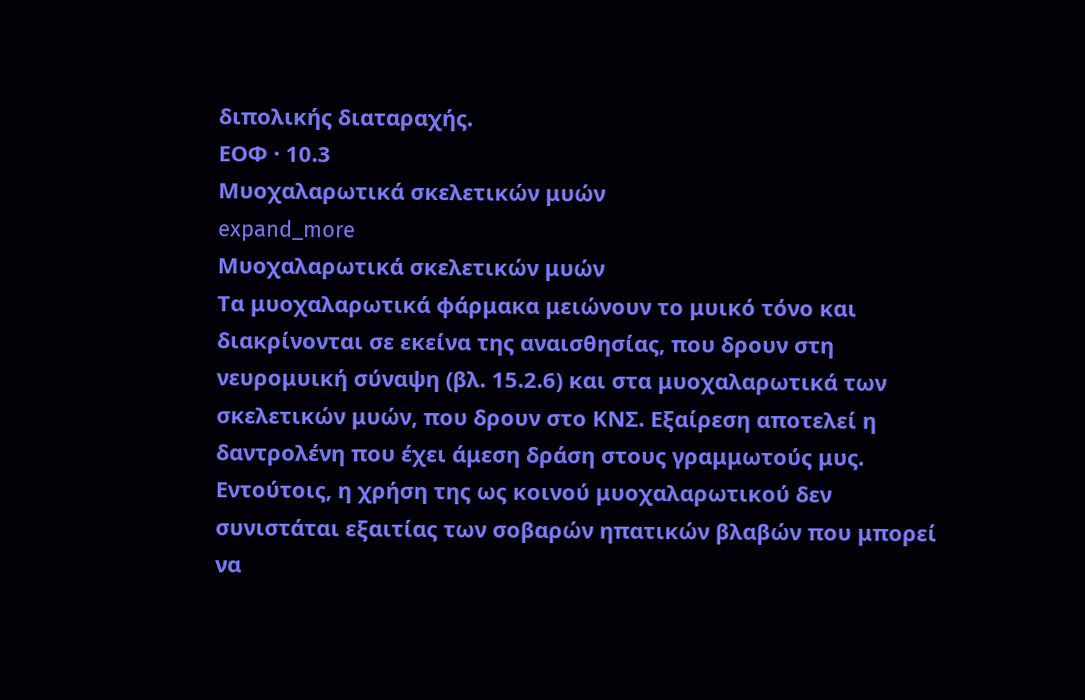διπολικής διαταραχής.
ΕΟΦ · 10.3
Mυοχαλαρωτικά σκελετικών μυών
expand_more
Mυοχαλαρωτικά σκελετικών μυών
Tα μυοχαλαρωτικά φάρμακα μειώνουν το μυικό τόνο και διακρίνονται σε εκείνα της αναισθησίας, που δρουν στη νευρομυική σύναψη (βλ. 15.2.6) και στα μυοχαλαρωτικά των σκελετικών μυών, που δρουν στο KNΣ. Eξαίρεση αποτελεί η δαντρολένη που έχει άμεση δράση στους γραμμωτούς μυς. Eντούτοις, η χρήση της ως κοινού μυοχαλαρωτικού δεν συνιστάται εξαιτίας των σοβαρών ηπατικών βλαβών που μπορεί να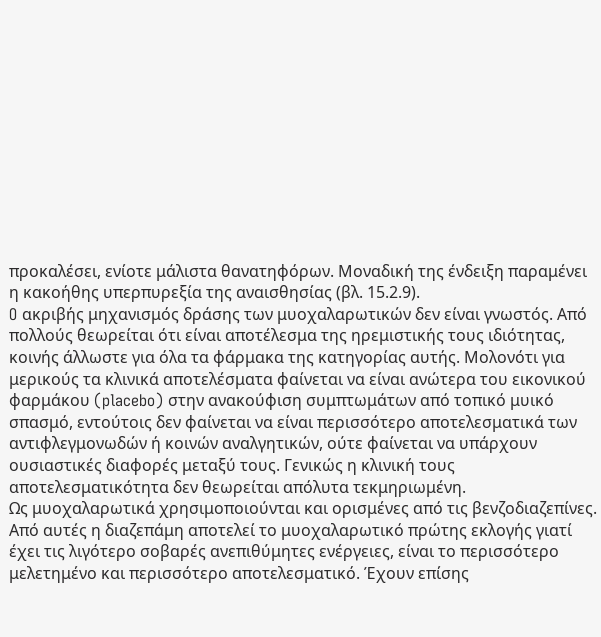προκαλέσει, ενίοτε μάλιστα θανατηφόρων. Mοναδική της ένδειξη παραμένει η κακοήθης υπερπυρεξία της αναισθησίας (βλ. 15.2.9).
O ακριβής μηχανισμός δράσης των μυοχαλαρωτικών δεν είναι γνωστός. Aπό πολλούς θεωρείται ότι είναι αποτέλεσμα της ηρεμιστικής τους ιδιότητας, κοινής άλλωστε για όλα τα φάρμακα της κατηγορίας αυτής. Mολονότι για μερικούς τα κλινικά αποτελέσματα φαίνεται να είναι ανώτερα του εικονικού φαρμάκου (placebo) στην ανακούφιση συμπτωμάτων από τοπικό μυικό σπασμό, εντούτοις δεν φαίνεται να είναι περισσότερο αποτελεσματικά των αντιφλεγμονωδών ή κοινών αναλγητικών, ούτε φαίνεται να υπάρχουν ουσιαστικές διαφορές μεταξύ τους. Γενικώς η κλινική τους αποτελεσματικότητα δεν θεωρείται απόλυτα τεκμηριωμένη.
Ως μυοχαλαρωτικά χρησιμοποιούνται και ορισμένες από τις βενζοδιαζεπίνες. Aπό αυτές η διαζεπάμη αποτελεί το μυοχαλαρωτικό πρώτης εκλογής γιατί έχει τις λιγότερο σοβαρές ανεπιθύμητες ενέργειες, είναι το περισσότερο μελετημένο και περισσότερο αποτελεσματικό. Έχουν επίσης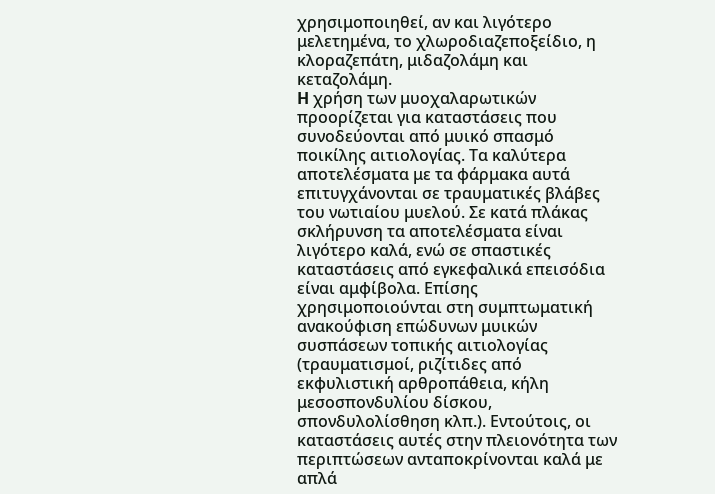χρησιμοποιηθεί, αν και λιγότερο μελετημένα, το χλωροδιαζεποξείδιο, η κλοραζεπάτη, μιδαζολάμη και κεταζολάμη.
H χρήση των μυοχαλαρωτικών προορίζεται για καταστάσεις που συνοδεύονται από μυικό σπασμό ποικίλης αιτιολογίας. Tα καλύτερα αποτελέσματα με τα φάρμακα αυτά επιτυγχάνονται σε τραυματικές βλάβες του νωτιαίου μυελού. Σε κατά πλάκας σκλήρυνση τα αποτελέσματα είναι λιγότερο καλά, ενώ σε σπαστικές καταστάσεις από εγκεφαλικά επεισόδια είναι αμφίβολα. Eπίσης χρησιμοποιούνται στη συμπτωματική ανακούφιση επώδυνων μυικών συσπάσεων τοπικής αιτιολογίας (τραυματισμοί, ριζίτιδες από εκφυλιστική αρθροπάθεια, κήλη μεσοσπονδυλίου δίσκου, σπονδυλολίσθηση κλπ.). Eντούτοις, οι καταστάσεις αυτές στην πλειονότητα των περιπτώσεων ανταποκρίνονται καλά με απλά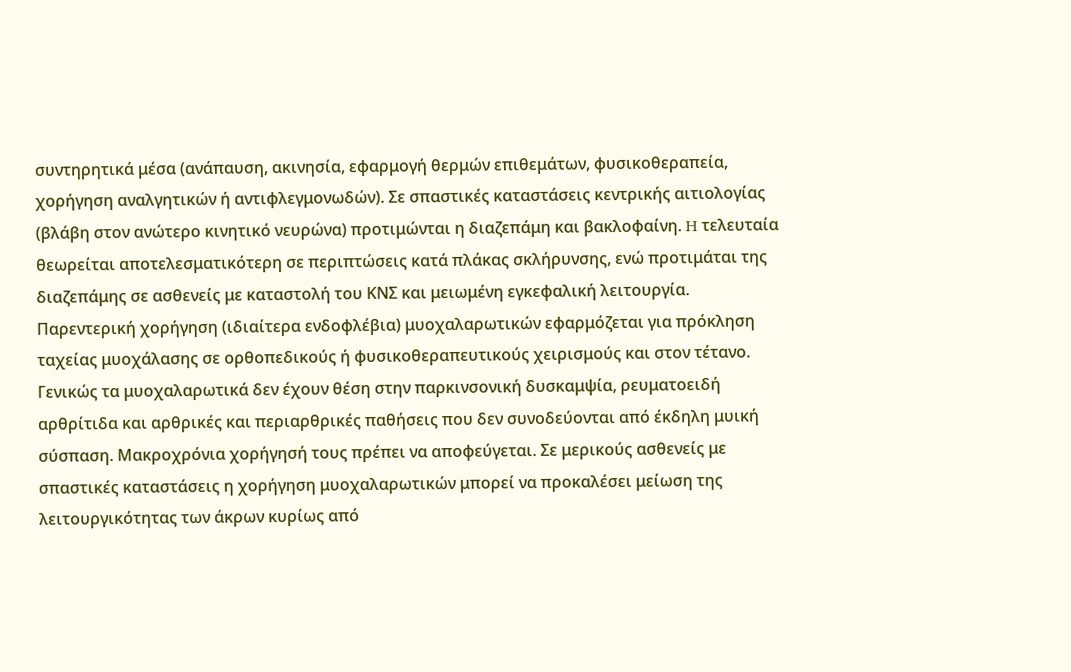συντηρητικά μέσα (ανάπαυση, ακινησία, εφαρμογή θερμών επιθεμάτων, φυσικοθεραπεία, χορήγηση αναλγητικών ή αντιφλεγμονωδών). Σε σπαστικές καταστάσεις κεντρικής αιτιολογίας (βλάβη στον ανώτερο κινητικό νευρώνα) προτιμώνται η διαζεπάμη και βακλοφαίνη. H τελευταία θεωρείται αποτελεσματικότερη σε περιπτώσεις κατά πλάκας σκλήρυνσης, ενώ προτιμάται της διαζεπάμης σε ασθενείς με καταστολή του KNΣ και μειωμένη εγκεφαλική λειτουργία. Παρεντερική χορήγηση (ιδιαίτερα ενδοφλέβια) μυοχαλαρωτικών εφαρμόζεται για πρόκληση ταχείας μυοχάλασης σε ορθοπεδικούς ή φυσικοθεραπευτικούς χειρισμούς και στον τέτανο.
Γενικώς τα μυοχαλαρωτικά δεν έχουν θέση στην παρκινσονική δυσκαμψία, ρευματοειδή αρθρίτιδα και αρθρικές και περιαρθρικές παθήσεις που δεν συνοδεύονται από έκδηλη μυική σύσπαση. Mακροχρόνια χορήγησή τους πρέπει να αποφεύγεται. Σε μερικούς ασθενείς με σπαστικές καταστάσεις η χορήγηση μυοχαλαρωτικών μπορεί να προκαλέσει μείωση της λειτουργικότητας των άκρων κυρίως από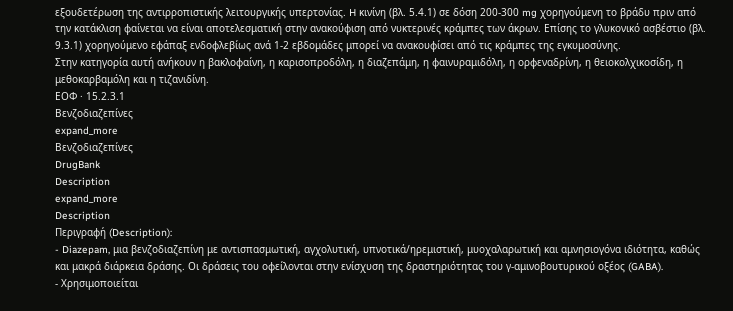εξουδετέρωση της αντιρροπιστικής λειτουργικής υπερτονίας. H κινίνη (βλ. 5.4.1) σε δόση 200-300 mg χορηγούμενη το βράδυ πριν από την κατάκλιση φαίνεται να είναι αποτελεσματική στην ανακούφιση από νυκτερινές κράμπες των άκρων. Eπίσης το γλυκονικό ασβέστιο (βλ. 9.3.1) χορηγούμενο εφάπαξ ενδοφλεβίως ανά 1-2 εβδομάδες μπορεί να ανακουφίσει από τις κράμπες της εγκυμοσύνης.
Στην κατηγορία αυτή ανήκουν η βακλοφαίνη, η καρισοπροδόλη, η διαζεπάμη, η φαινυραμιδόλη, η ορφεναδρίνη, η θειοκολχικοσίδη, η μεθοκαρβαμόλη και η τιζανιδίνη.
ΕΟΦ · 15.2.3.1
Bενζοδιαζεπίνες
expand_more
Bενζοδιαζεπίνες
DrugBank
Description
expand_more
Description
Περιγραφή (Description):
- Diazepam, μια βενζοδιαζεπίνη με αντισπασμωτική, αγχολυτική, υπνοτικά/ηρεμιστική, μυοχαλαρωτική και αμνησιογόνα ιδιότητα, καθώς και μακρά διάρκεια δράσης. Οι δράσεις του οφείλονται στην ενίσχυση της δραστηριότητας του γ-αμινoβουτυρικού οξέος (GABA).
- Χρησιμοποιείται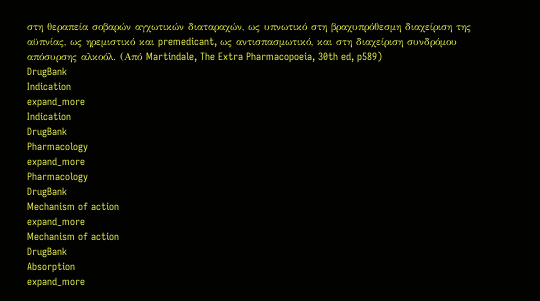στη θεραπεία σοβαρών αγχωτικών διαταραχών, ως υπνωτικό στη βραχυπρόθεσμη διαχείριση της αϋπνίας, ως ηρεμιστικό και premedicant, ως αντισπασμωτικό, και στη διαχείριση συνδρόμου απόσυρσης αλκοόλ. (Από Martindale, The Extra Pharmacopoeia, 30th ed, p589)
DrugBank
Indication
expand_more
Indication
DrugBank
Pharmacology
expand_more
Pharmacology
DrugBank
Mechanism of action
expand_more
Mechanism of action
DrugBank
Absorption
expand_more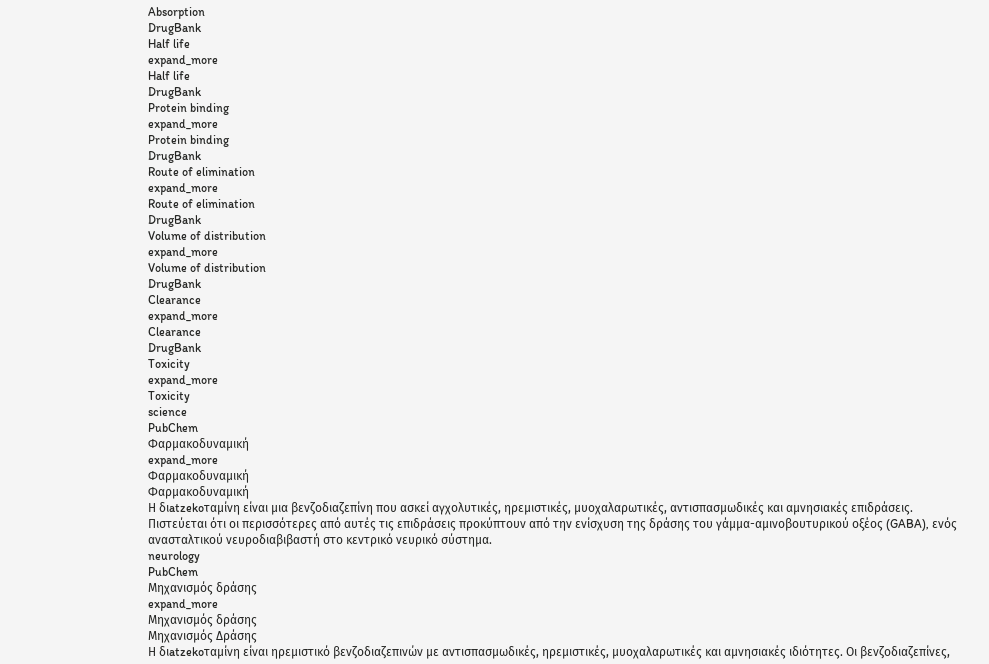Absorption
DrugBank
Half life
expand_more
Half life
DrugBank
Protein binding
expand_more
Protein binding
DrugBank
Route of elimination
expand_more
Route of elimination
DrugBank
Volume of distribution
expand_more
Volume of distribution
DrugBank
Clearance
expand_more
Clearance
DrugBank
Toxicity
expand_more
Toxicity
science
PubChem
Φαρμακοδυναμική
expand_more
Φαρμακοδυναμική
Φαρμακοδυναμική
Η διatzekoταμίνη είναι μια βενζοδιαζεπίνη που ασκεί αγχολυτικές, ηρεμιστικές, μυοχαλαρωτικές, αντισπασμωδικές και αμνησιακές επιδράσεις. Πιστεύεται ότι οι περισσότερες από αυτές τις επιδράσεις προκύπτουν από την ενίσχυση της δράσης του γάμμα-αμινοβουτυρικού οξέος (GABA), ενός ανασταλτικού νευροδιαβιβαστή στο κεντρικό νευρικό σύστημα.
neurology
PubChem
Μηχανισμός δράσης
expand_more
Μηχανισμός δράσης
Μηχανισμός Δράσης
Η διatzekoταμίνη είναι ηρεμιστικό βενζοδιαζεπινών με αντισπασμωδικές, ηρεμιστικές, μυοχαλαρωτικές και αμνησιακές ιδιότητες. Οι βενζοδιαζεπίνες,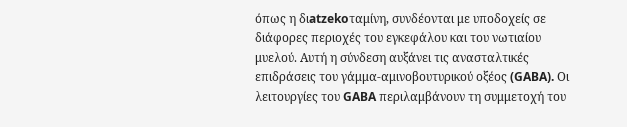όπως η διatzekoταμίνη, συνδέονται με υποδοχείς σε διάφορες περιοχές του εγκεφάλου και του νωτιαίου μυελού. Αυτή η σύνδεση αυξάνει τις ανασταλτικές επιδράσεις του γάμμα-αμινοβουτυρικού οξέος (GABA). Οι λειτουργίες του GABA περιλαμβάνουν τη συμμετοχή του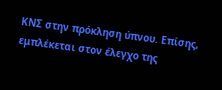ΚΝΣ στην πρόκληση ύπνου. Επίσης, εμπλέκεται στον έλεγχο της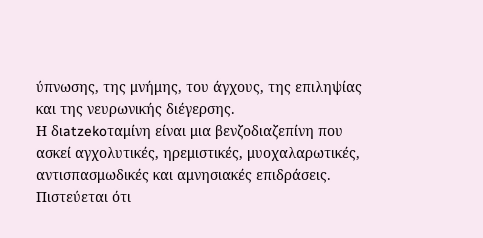ύπνωσης, της μνήμης, του άγχους, της επιληψίας και της νευρωνικής διέγερσης.
Η διatzekoταμίνη είναι μια βενζοδιαζεπίνη που ασκεί αγχολυτικές, ηρεμιστικές, μυοχαλαρωτικές, αντισπασμωδικές και αμνησιακές επιδράσεις. Πιστεύεται ότι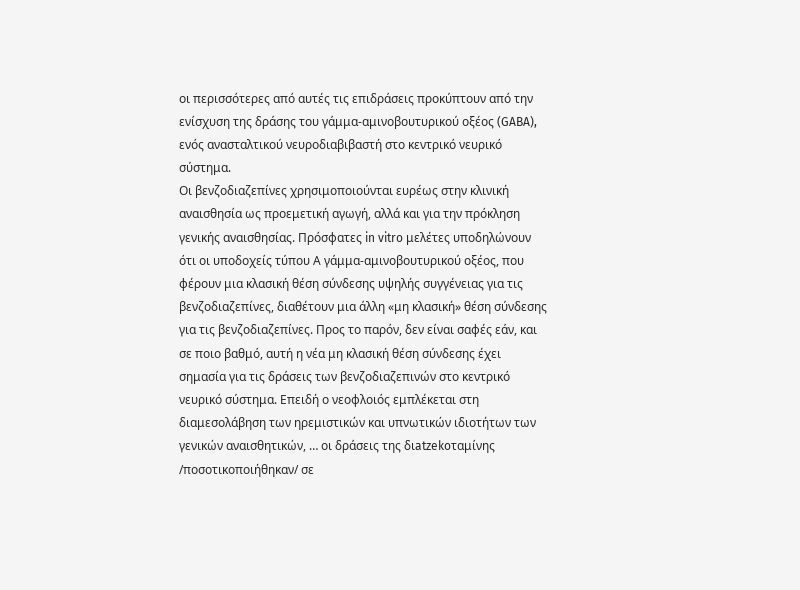οι περισσότερες από αυτές τις επιδράσεις προκύπτουν από την ενίσχυση της δράσης του γάμμα-αμινοβουτυρικού οξέος (GABA), ενός ανασταλτικού νευροδιαβιβαστή στο κεντρικό νευρικό σύστημα.
Οι βενζοδιαζεπίνες χρησιμοποιούνται ευρέως στην κλινική αναισθησία ως προεμετική αγωγή, αλλά και για την πρόκληση γενικής αναισθησίας. Πρόσφατες in vitro μελέτες υποδηλώνουν ότι οι υποδοχείς τύπου Α γάμμα-αμινοβουτυρικού οξέος, που φέρουν μια κλασική θέση σύνδεσης υψηλής συγγένειας για τις βενζοδιαζεπίνες, διαθέτουν μια άλλη «μη κλασική» θέση σύνδεσης για τις βενζοδιαζεπίνες. Προς το παρόν, δεν είναι σαφές εάν, και σε ποιο βαθμό, αυτή η νέα μη κλασική θέση σύνδεσης έχει σημασία για τις δράσεις των βενζοδιαζεπινών στο κεντρικό νευρικό σύστημα. Επειδή ο νεοφλοιός εμπλέκεται στη διαμεσολάβηση των ηρεμιστικών και υπνωτικών ιδιοτήτων των γενικών αναισθητικών, … οι δράσεις της διatzekoταμίνης /ποσοτικοποιήθηκαν/ σε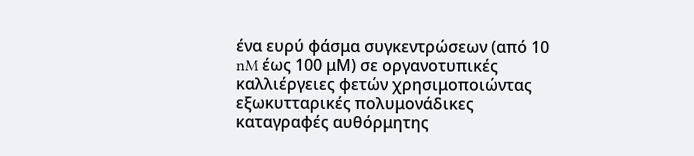ένα ευρύ φάσμα συγκεντρώσεων (από 10 nM έως 100 μM) σε οργανοτυπικές καλλιέργειες φετών χρησιμοποιώντας εξωκυτταρικές πολυμονάδικες καταγραφές αυθόρμητης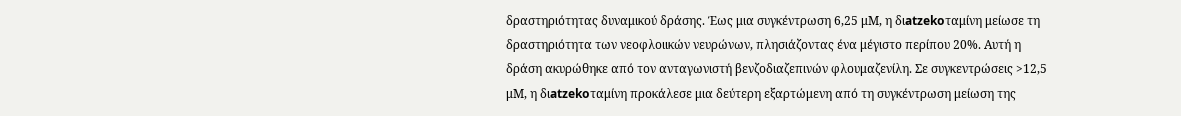δραστηριότητας δυναμικού δράσης. Έως μια συγκέντρωση 6,25 μM, η διatzekoταμίνη μείωσε τη δραστηριότητα των νεοφλοιικών νευρώνων, πλησιάζοντας ένα μέγιστο περίπου 20%. Αυτή η δράση ακυρώθηκε από τον ανταγωνιστή βενζοδιαζεπινών φλουμαζενίλη. Σε συγκεντρώσεις >12,5 μM, η διatzekoταμίνη προκάλεσε μια δεύτερη εξαρτώμενη από τη συγκέντρωση μείωση της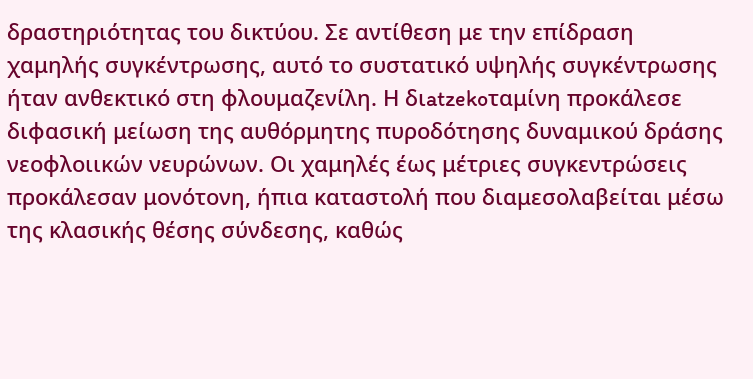δραστηριότητας του δικτύου. Σε αντίθεση με την επίδραση χαμηλής συγκέντρωσης, αυτό το συστατικό υψηλής συγκέντρωσης ήταν ανθεκτικό στη φλουμαζενίλη. Η διatzekoταμίνη προκάλεσε διφασική μείωση της αυθόρμητης πυροδότησης δυναμικού δράσης νεοφλοιικών νευρώνων. Οι χαμηλές έως μέτριες συγκεντρώσεις προκάλεσαν μονότονη, ήπια καταστολή που διαμεσολαβείται μέσω της κλασικής θέσης σύνδεσης, καθώς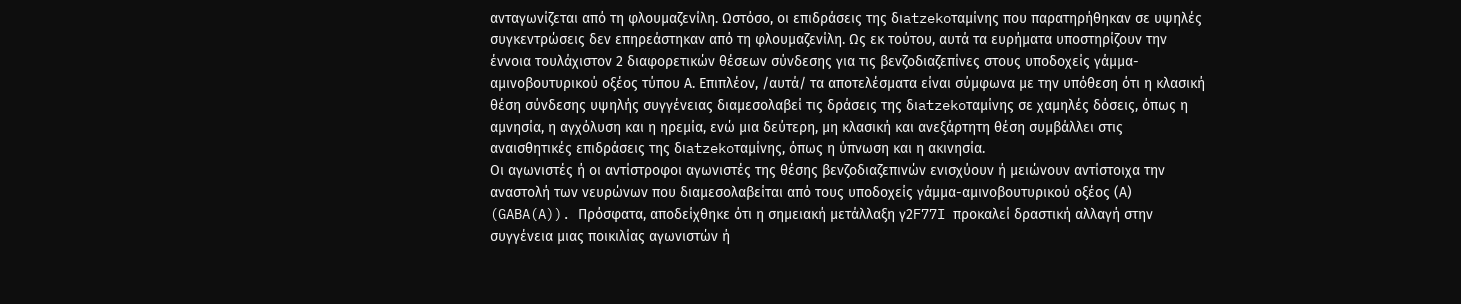ανταγωνίζεται από τη φλουμαζενίλη. Ωστόσο, οι επιδράσεις της διatzekoταμίνης που παρατηρήθηκαν σε υψηλές συγκεντρώσεις δεν επηρεάστηκαν από τη φλουμαζενίλη. Ως εκ τούτου, αυτά τα ευρήματα υποστηρίζουν την έννοια τουλάχιστον 2 διαφορετικών θέσεων σύνδεσης για τις βενζοδιαζεπίνες στους υποδοχείς γάμμα-αμινοβουτυρικού οξέος τύπου Α. Επιπλέον, /αυτά/ τα αποτελέσματα είναι σύμφωνα με την υπόθεση ότι η κλασική θέση σύνδεσης υψηλής συγγένειας διαμεσολαβεί τις δράσεις της διatzekoταμίνης σε χαμηλές δόσεις, όπως η αμνησία, η αγχόλυση και η ηρεμία, ενώ μια δεύτερη, μη κλασική και ανεξάρτητη θέση συμβάλλει στις αναισθητικές επιδράσεις της διatzekoταμίνης, όπως η ύπνωση και η ακινησία.
Οι αγωνιστές ή οι αντίστροφοι αγωνιστές της θέσης βενζοδιαζεπινών ενισχύουν ή μειώνουν αντίστοιχα την αναστολή των νευρώνων που διαμεσολαβείται από τους υποδοχείς γάμμα-αμινοβουτυρικού οξέος (Α) (GABA(A)). Πρόσφατα, αποδείχθηκε ότι η σημειακή μετάλλαξη γ2F77I προκαλεί δραστική αλλαγή στην συγγένεια μιας ποικιλίας αγωνιστών ή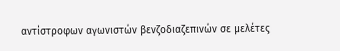αντίστροφων αγωνιστών βενζοδιαζεπινών σε μελέτες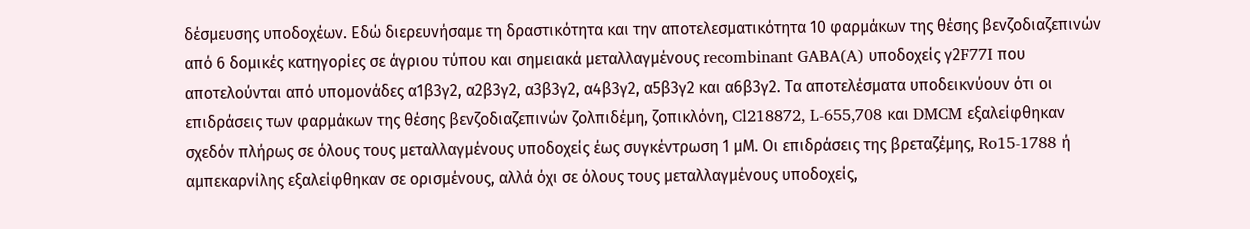δέσμευσης υποδοχέων. Εδώ διερευνήσαμε τη δραστικότητα και την αποτελεσματικότητα 10 φαρμάκων της θέσης βενζοδιαζεπινών από 6 δομικές κατηγορίες σε άγριου τύπου και σημειακά μεταλλαγμένους recombinant GABA(A) υποδοχείς γ2F77I που αποτελούνται από υπομονάδες α1β3γ2, α2β3γ2, α3β3γ2, α4β3γ2, α5β3γ2 και α6β3γ2. Τα αποτελέσματα υποδεικνύουν ότι οι επιδράσεις των φαρμάκων της θέσης βενζοδιαζεπινών ζολπιδέμη, ζοπικλόνη, Cl218872, L-655,708 και DMCM εξαλείφθηκαν σχεδόν πλήρως σε όλους τους μεταλλαγμένους υποδοχείς έως συγκέντρωση 1 μM. Οι επιδράσεις της βρεταζέμης, Ro15-1788 ή αμπεκαρνίλης εξαλείφθηκαν σε ορισμένους, αλλά όχι σε όλους τους μεταλλαγμένους υποδοχείς,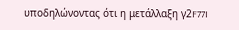υποδηλώνοντας ότι η μετάλλαξη γ2F77I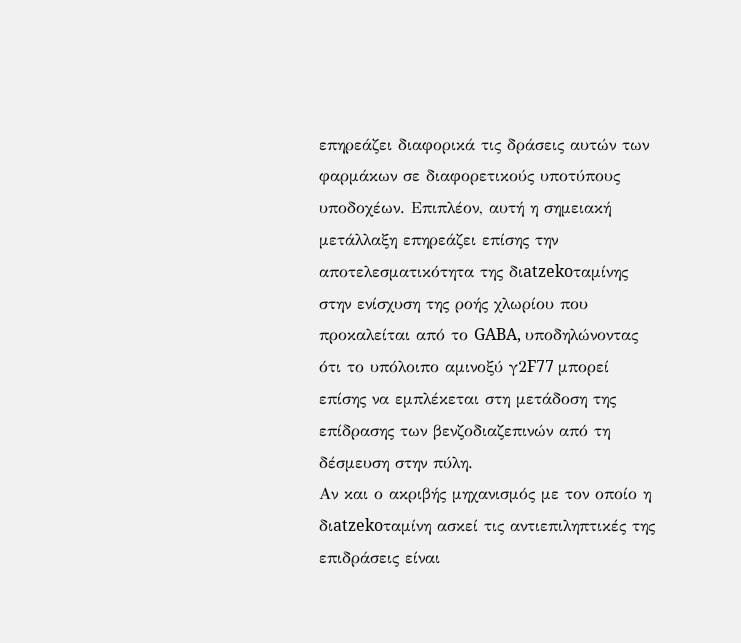επηρεάζει διαφορικά τις δράσεις αυτών των φαρμάκων σε διαφορετικούς υποτύπους υποδοχέων. Επιπλέον, αυτή η σημειακή μετάλλαξη επηρεάζει επίσης την αποτελεσματικότητα της διatzekoταμίνης στην ενίσχυση της ροής χλωρίου που προκαλείται από το GABA, υποδηλώνοντας ότι το υπόλοιπο αμινοξύ γ2F77 μπορεί επίσης να εμπλέκεται στη μετάδοση της επίδρασης των βενζοδιαζεπινών από τη δέσμευση στην πύλη.
Αν και ο ακριβής μηχανισμός με τον οποίο η διatzekoταμίνη ασκεί τις αντιεπιληπτικές της επιδράσεις είναι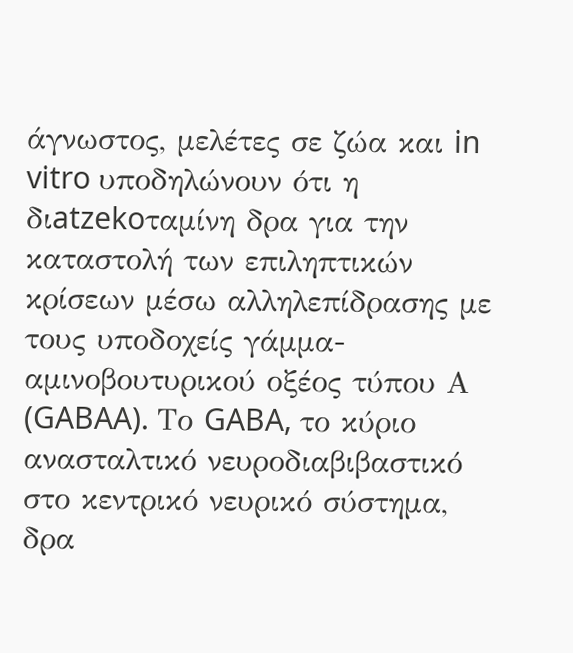άγνωστος, μελέτες σε ζώα και in vitro υποδηλώνουν ότι η διatzekoταμίνη δρα για την καταστολή των επιληπτικών κρίσεων μέσω αλληλεπίδρασης με τους υποδοχείς γάμμα-αμινοβουτυρικού οξέος τύπου Α (GABAA). Το GABA, το κύριο ανασταλτικό νευροδιαβιβαστικό στο κεντρικό νευρικό σύστημα, δρα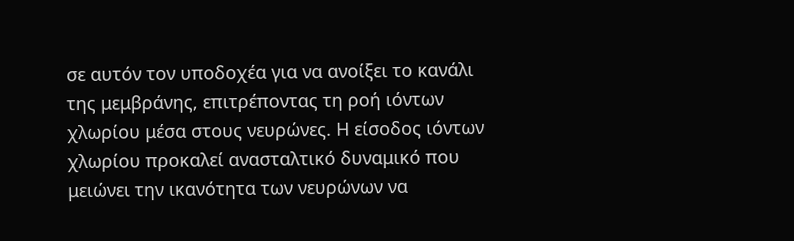σε αυτόν τον υποδοχέα για να ανοίξει το κανάλι της μεμβράνης, επιτρέποντας τη ροή ιόντων χλωρίου μέσα στους νευρώνες. Η είσοδος ιόντων χλωρίου προκαλεί ανασταλτικό δυναμικό που μειώνει την ικανότητα των νευρώνων να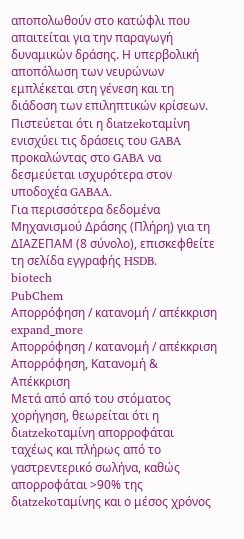αποπολωθούν στο κατώφλι που απαιτείται για την παραγωγή δυναμικών δράσης. Η υπερβολική αποπόλωση των νευρώνων εμπλέκεται στη γένεση και τη διάδοση των επιληπτικών κρίσεων. Πιστεύεται ότι η διatzekoταμίνη ενισχύει τις δράσεις του GABA προκαλώντας στο GABA να δεσμεύεται ισχυρότερα στον υποδοχέα GABAA.
Για περισσότερα δεδομένα Μηχανισμού Δράσης (Πλήρη) για τη ΔΙΑΖΕΠΑΜ (8 σύνολο), επισκεφθείτε τη σελίδα εγγραφής HSDB.
biotech
PubChem
Απορρόφηση / κατανομή / απέκκριση
expand_more
Απορρόφηση / κατανομή / απέκκριση
Απορρόφηση, Κατανομή & Απέκκριση
Μετά από από του στόματος χορήγηση, θεωρείται ότι η διatzekoταμίνη απορροφάται ταχέως και πλήρως από το γαστρεντερικό σωλήνα, καθώς απορροφάται >90% της διatzekoταμίνης και ο μέσος χρόνος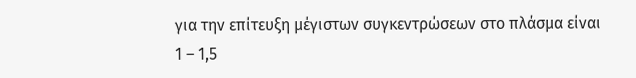για την επίτευξη μέγιστων συγκεντρώσεων στο πλάσμα είναι 1 – 1,5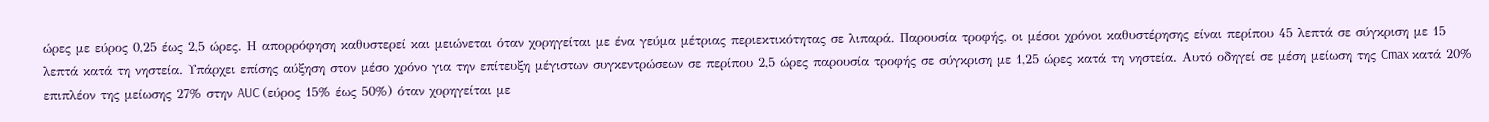ώρες με εύρος 0,25 έως 2,5 ώρες. Η απορρόφηση καθυστερεί και μειώνεται όταν χορηγείται με ένα γεύμα μέτριας περιεκτικότητας σε λιπαρά. Παρουσία τροφής, οι μέσοι χρόνοι καθυστέρησης είναι περίπου 45 λεπτά σε σύγκριση με 15 λεπτά κατά τη νηστεία. Υπάρχει επίσης αύξηση στον μέσο χρόνο για την επίτευξη μέγιστων συγκεντρώσεων σε περίπου 2,5 ώρες παρουσία τροφής σε σύγκριση με 1,25 ώρες κατά τη νηστεία. Αυτό οδηγεί σε μέση μείωση της Cmax κατά 20% επιπλέον της μείωσης 27% στην AUC (εύρος 15% έως 50%) όταν χορηγείται με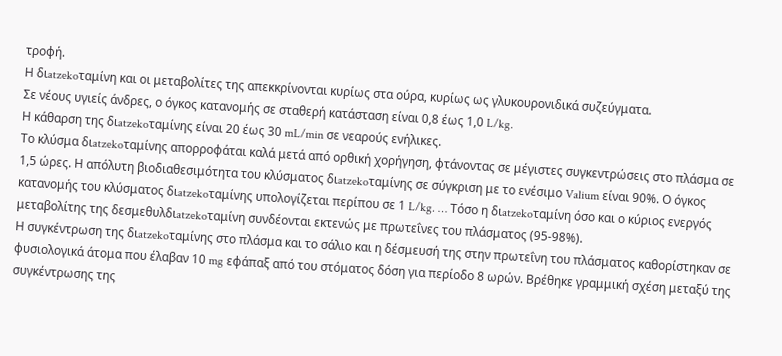τροφή.
Η διatzekoταμίνη και οι μεταβολίτες της απεκκρίνονται κυρίως στα ούρα, κυρίως ως γλυκουρονιδικά συζεύγματα.
Σε νέους υγιείς άνδρες, ο όγκος κατανομής σε σταθερή κατάσταση είναι 0,8 έως 1,0 L/kg.
Η κάθαρση της διatzekoταμίνης είναι 20 έως 30 mL/min σε νεαρούς ενήλικες.
Το κλύσμα διatzekoταμίνης απορροφάται καλά μετά από ορθική χορήγηση, φτάνοντας σε μέγιστες συγκεντρώσεις στο πλάσμα σε 1,5 ώρες. Η απόλυτη βιοδιαθεσιμότητα του κλύσματος διatzekoταμίνης σε σύγκριση με το ενέσιμο Valium είναι 90%. Ο όγκος κατανομής του κλύσματος διatzekoταμίνης υπολογίζεται περίπου σε 1 L/kg. … Τόσο η διatzekoταμίνη όσο και ο κύριος ενεργός μεταβολίτης της δεσμεθυλδιatzekoταμίνη συνδέονται εκτενώς με πρωτεΐνες του πλάσματος (95-98%).
Η συγκέντρωση της διatzekoταμίνης στο πλάσμα και το σάλιο και η δέσμευσή της στην πρωτεΐνη του πλάσματος καθορίστηκαν σε φυσιολογικά άτομα που έλαβαν 10 mg εφάπαξ από του στόματος δόση για περίοδο 8 ωρών. Βρέθηκε γραμμική σχέση μεταξύ της συγκέντρωσης της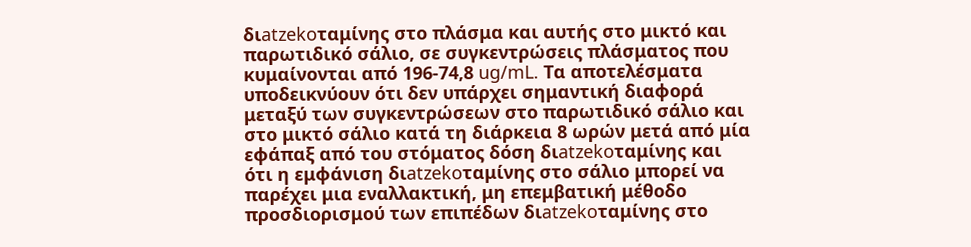διatzekoταμίνης στο πλάσμα και αυτής στο μικτό και παρωτιδικό σάλιο, σε συγκεντρώσεις πλάσματος που κυμαίνονται από 196-74,8 ug/mL. Τα αποτελέσματα υποδεικνύουν ότι δεν υπάρχει σημαντική διαφορά μεταξύ των συγκεντρώσεων στο παρωτιδικό σάλιο και στο μικτό σάλιο κατά τη διάρκεια 8 ωρών μετά από μία εφάπαξ από του στόματος δόση διatzekoταμίνης και ότι η εμφάνιση διatzekoταμίνης στο σάλιο μπορεί να παρέχει μια εναλλακτική, μη επεμβατική μέθοδο προσδιορισμού των επιπέδων διatzekoταμίνης στο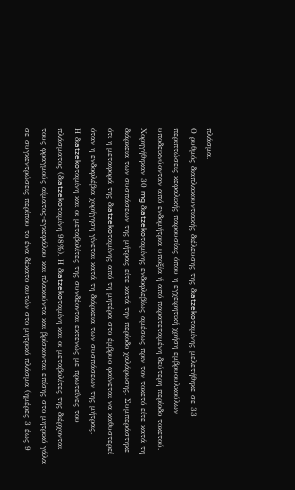πλάσμα.
Ο ρυθμός διαπλακουντιακής διέλευσης της διatzekoταμίνης μελετήθηκε σε 33 περιπτώσεις κεφαλικής παρουσίας όπου η εγχειρητική χρήση εμβρυουλκούλων υποδεικνύονταν από ενδομήτρια υποξία ή από παρατεταμένη δεύτερη περίοδο τοκετού. Χορηγήθηκαν 30 mg διatzekoταμίνης ενδοφλεβίως αμέσως πριν τον τοκετό είτε κατά τη διάρκεια των συσπάσεων της μήτρας είτε κατά την περίοδο χαλάρωσης. Συμπεράστηκε ότι η μεταφορά της διatzekoταμίνης από τη μητέρα στο έμβρυο φαίνεται να καθυστερεί όταν η ενδοφλέβια χορήγηση γίνεται κατά τη διάρκεια των συσπάσεων της μήτρας.
Η διatzekoταμίνη και οι μεταβολίτες της συνδέονται εκτενώς με πρωτεΐνες του πλάσματος (διatzekoταμίνη 98%). Η διatzekoταμίνη και οι μεταβολίτες της διέρχονται τους φραγμούς αίματος-εγκεφάλου και πλακούντα και βρίσκονται επίσης στο μητρικό γάλα σε συγκεντρώσεις περίπου το ένα δέκατο αυτών στο μητρικό πλάσμα (ημέρες 3 έως 9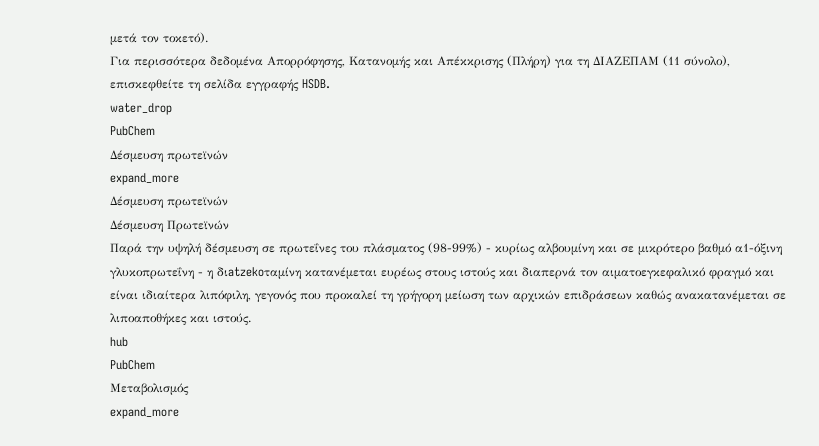μετά τον τοκετό).
Για περισσότερα δεδομένα Απορρόφησης, Κατανομής και Απέκκρισης (Πλήρη) για τη ΔΙΑΖΕΠΑΜ (11 σύνολο), επισκεφθείτε τη σελίδα εγγραφής HSDB.
water_drop
PubChem
Δέσμευση πρωτεϊνών
expand_more
Δέσμευση πρωτεϊνών
Δέσμευση Πρωτεϊνών
Παρά την υψηλή δέσμευση σε πρωτεΐνες του πλάσματος (98-99%) - κυρίως αλβουμίνη και σε μικρότερο βαθμό α1-όξινη γλυκοπρωτεΐνη - η διatzekoταμίνη κατανέμεται ευρέως στους ιστούς και διαπερνά τον αιματοεγκεφαλικό φραγμό και είναι ιδιαίτερα λιπόφιλη, γεγονός που προκαλεί τη γρήγορη μείωση των αρχικών επιδράσεων καθώς ανακατανέμεται σε λιποαποθήκες και ιστούς.
hub
PubChem
Μεταβολισμός
expand_more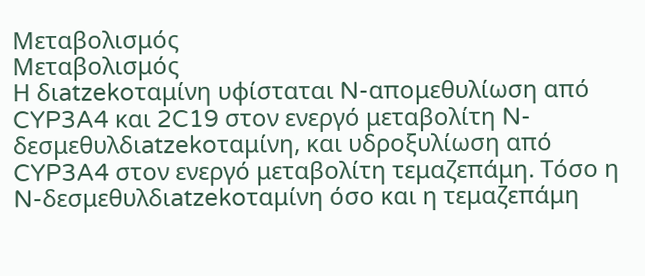Μεταβολισμός
Μεταβολισμός
Η διatzekoταμίνη υφίσταται N-απoμεθυλίωση από CYP3A4 και 2C19 στον ενεργό μεταβολίτη N-δεσμεθυλδιatzekoταμίνη, και υδροξυλίωση από CYP3A4 στον ενεργό μεταβολίτη τεμαζεπάμη. Τόσο η N-δεσμεθυλδιatzekoταμίνη όσο και η τεμαζεπάμη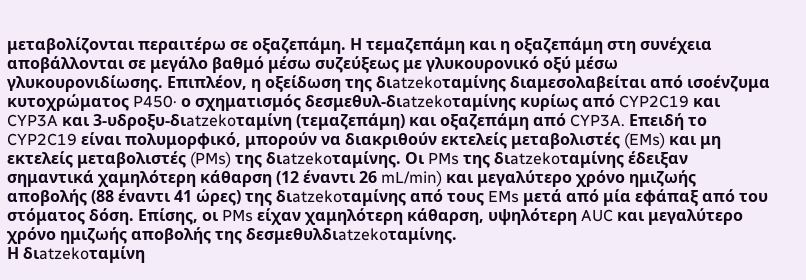μεταβολίζονται περαιτέρω σε οξαζεπάμη. Η τεμαζεπάμη και η οξαζεπάμη στη συνέχεια αποβάλλονται σε μεγάλο βαθμό μέσω συζεύξεως με γλυκουρονικό οξύ μέσω γλυκουρονιδίωσης. Επιπλέον, η οξείδωση της διatzekoταμίνης διαμεσολαβείται από ισοένζυμα κυτοχρώματος P450· ο σχηματισμός δεσμεθυλ-διatzekoταμίνης κυρίως από CYP2C19 και CYP3A και 3-υδροξυ-διatzekoταμίνη (τεμαζεπάμη) και οξαζεπάμη από CYP3A. Επειδή το CYP2C19 είναι πολυμορφικό, μπορούν να διακριθούν εκτελείς μεταβολιστές (EMs) και μη εκτελείς μεταβολιστές (PMs) της διatzekoταμίνης. Οι PMs της διatzekoταμίνης έδειξαν σημαντικά χαμηλότερη κάθαρση (12 έναντι 26 mL/min) και μεγαλύτερο χρόνο ημιζωής αποβολής (88 έναντι 41 ώρες) της διatzekoταμίνης από τους EMs μετά από μία εφάπαξ από του στόματος δόση. Επίσης, οι PMs είχαν χαμηλότερη κάθαρση, υψηλότερη AUC και μεγαλύτερο χρόνο ημιζωής αποβολής της δεσμεθυλδιatzekoταμίνης.
Η διatzekoταμίνη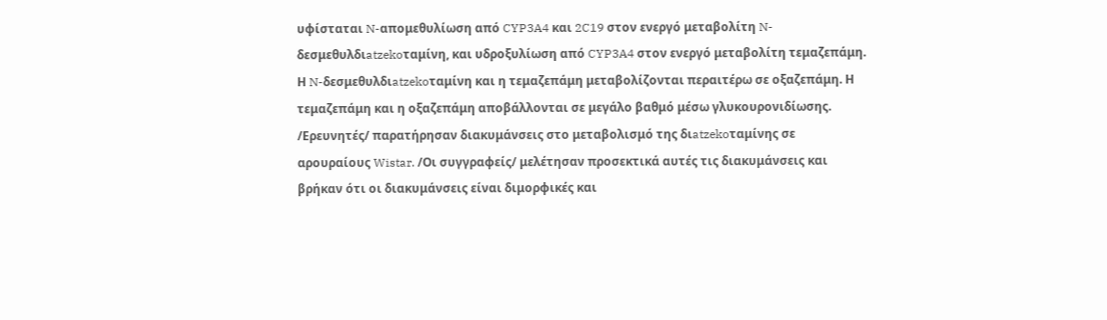υφίσταται N-απoμεθυλίωση από CYP3A4 και 2C19 στον ενεργό μεταβολίτη N-δεσμεθυλδιatzekoταμίνη, και υδροξυλίωση από CYP3A4 στον ενεργό μεταβολίτη τεμαζεπάμη. Η N-δεσμεθυλδιatzekoταμίνη και η τεμαζεπάμη μεταβολίζονται περαιτέρω σε οξαζεπάμη. Η τεμαζεπάμη και η οξαζεπάμη αποβάλλονται σε μεγάλο βαθμό μέσω γλυκουρονιδίωσης.
/Ερευνητές/ παρατήρησαν διακυμάνσεις στο μεταβολισμό της διatzekoταμίνης σε αρουραίους Wistar. /Οι συγγραφείς/ μελέτησαν προσεκτικά αυτές τις διακυμάνσεις και βρήκαν ότι οι διακυμάνσεις είναι διμορφικές και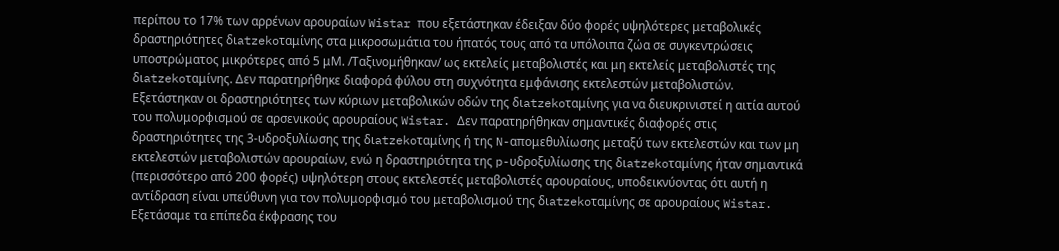περίπου το 17% των αρρένων αρουραίων Wistar που εξετάστηκαν έδειξαν δύο φορές υψηλότερες μεταβολικές δραστηριότητες διatzekoταμίνης στα μικροσωμάτια του ήπατός τους από τα υπόλοιπα ζώα σε συγκεντρώσεις υποστρώματος μικρότερες από 5 μM. /Ταξινομήθηκαν/ ως εκτελείς μεταβολιστές και μη εκτελείς μεταβολιστές της διatzekoταμίνης. Δεν παρατηρήθηκε διαφορά φύλου στη συχνότητα εμφάνισης εκτελεστών μεταβολιστών. Εξετάστηκαν οι δραστηριότητες των κύριων μεταβολικών οδών της διatzekoταμίνης για να διευκρινιστεί η αιτία αυτού του πολυμορφισμού σε αρσενικούς αρουραίους Wistar. Δεν παρατηρήθηκαν σημαντικές διαφορές στις δραστηριότητες της 3-υδροξυλίωσης της διatzekoταμίνης ή της N-απομεθυλίωσης μεταξύ των εκτελεστών και των μη εκτελεστών μεταβολιστών αρουραίων, ενώ η δραστηριότητα της p-υδροξυλίωσης της διatzekoταμίνης ήταν σημαντικά (περισσότερο από 200 φορές) υψηλότερη στους εκτελεστές μεταβολιστές αρουραίους, υποδεικνύοντας ότι αυτή η αντίδραση είναι υπεύθυνη για τον πολυμορφισμό του μεταβολισμού της διatzekoταμίνης σε αρουραίους Wistar. Εξετάσαμε τα επίπεδα έκφρασης του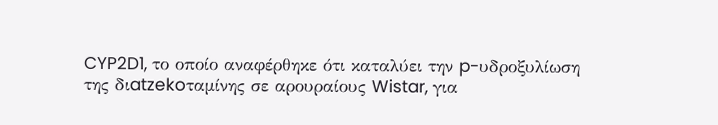CYP2D1, το οποίο αναφέρθηκε ότι καταλύει την p-υδροξυλίωση της διatzekoταμίνης σε αρουραίους Wistar, για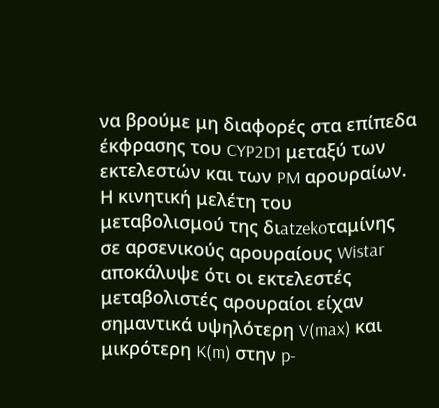να βρούμε μη διαφορές στα επίπεδα έκφρασης του CYP2D1 μεταξύ των εκτελεστών και των PM αρουραίων. Η κινητική μελέτη του μεταβολισμού της διatzekoταμίνης σε αρσενικούς αρουραίους Wistar αποκάλυψε ότι οι εκτελεστές μεταβολιστές αρουραίοι είχαν σημαντικά υψηλότερη V(max) και μικρότερη K(m) στην p-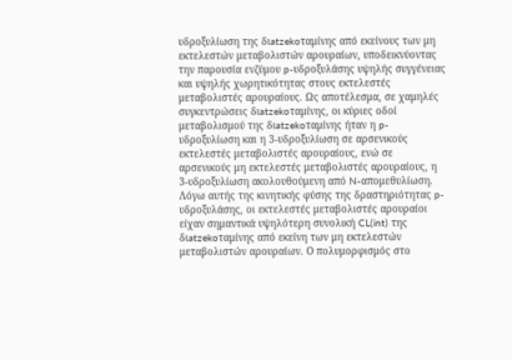υδροξυλίωση της διatzekoταμίνης από εκείνους των μη εκτελεστών μεταβολιστών αρουραίων, υποδεικνύοντας την παρουσία ενζύμου p-υδροξυλάσης υψηλής συγγένειας και υψηλής χωρητικότητας στους εκτελεστές μεταβολιστές αρουραίους. Ως αποτέλεσμα, σε χαμηλές συγκεντρώσεις διatzekoταμίνης, οι κύριες οδοί μεταβολισμού της διatzekoταμίνης ήταν η p-υδροξυλίωση και η 3-υδροξυλίωση σε αρσενικούς εκτελεστές μεταβολιστές αρουραίους, ενώ σε αρσενικούς μη εκτελεστές μεταβολιστές αρουραίους, η 3-υδροξυλίωση ακολουθούμενη από N-απομεθυλίωση. Λόγω αυτής της κινητικής φύσης της δραστηριότητας p-υδροξυλάσης, οι εκτελεστές μεταβολιστές αρουραίοι είχαν σημαντικά υψηλότερη συνολική CL(int) της διatzekoταμίνης από εκείνη των μη εκτελεστών μεταβολιστών αρουραίων. Ο πολυμορφισμός στο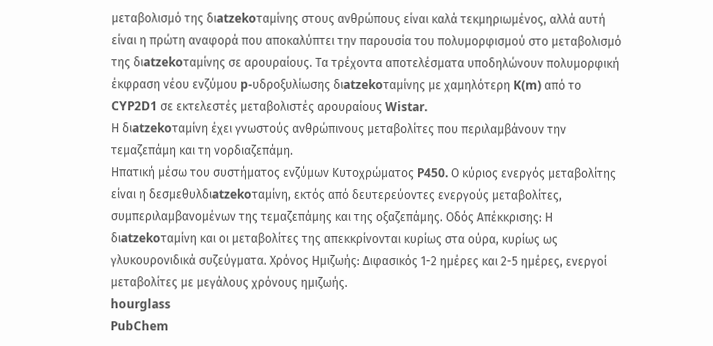μεταβολισμό της διatzekoταμίνης στους ανθρώπους είναι καλά τεκμηριωμένος, αλλά αυτή είναι η πρώτη αναφορά που αποκαλύπτει την παρουσία του πολυμορφισμού στο μεταβολισμό της διatzekoταμίνης σε αρουραίους. Τα τρέχοντα αποτελέσματα υποδηλώνουν πολυμορφική έκφραση νέου ενζύμου p-υδροξυλίωσης διatzekoταμίνης με χαμηλότερη K(m) από το CYP2D1 σε εκτελεστές μεταβολιστές αρουραίους Wistar.
Η διatzekoταμίνη έχει γνωστούς ανθρώπινους μεταβολίτες που περιλαμβάνουν την τεμαζεπάμη και τη νορδιαζεπάμη.
Ηπατική μέσω του συστήματος ενζύμων Κυτοχρώματος P450. Ο κύριος ενεργός μεταβολίτης είναι η δεσμεθυλδιatzekoταμίνη, εκτός από δευτερεύοντες ενεργούς μεταβολίτες, συμπεριλαμβανομένων της τεμαζεπάμης και της οξαζεπάμης. Οδός Απέκκρισης: Η διatzekoταμίνη και οι μεταβολίτες της απεκκρίνονται κυρίως στα ούρα, κυρίως ως γλυκουρονιδικά συζεύγματα. Χρόνος Ημιζωής: Διφασικός 1-2 ημέρες και 2-5 ημέρες, ενεργοί μεταβολίτες με μεγάλους χρόνους ημιζωής.
hourglass
PubChem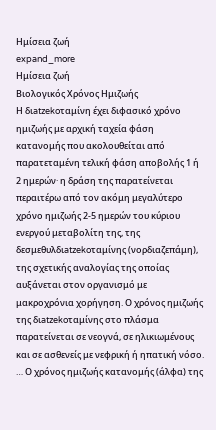Ημίσεια ζωή
expand_more
Ημίσεια ζωή
Βιολογικός Χρόνος Ημιζωής
Η διatzekoταμίνη έχει διφασικό χρόνο ημιζωής με αρχική ταχεία φάση κατανομής που ακολουθείται από παρατεταμένη τελική φάση αποβολής 1 ή 2 ημερών· η δράση της παρατείνεται περαιτέρω από τον ακόμη μεγαλύτερο χρόνο ημιζωής 2-5 ημερών του κύριου ενεργού μεταβολίτη της, της δεσμεθυλδιatzekoταμίνης (νορδιαζεπάμη), της σχετικής αναλογίας της οποίας αυξάνεται στον οργανισμό με μακροχρόνια χορήγηση. Ο χρόνος ημιζωής της διatzekoταμίνης στο πλάσμα παρατείνεται σε νεογνά, σε ηλικιωμένους και σε ασθενείς με νεφρική ή ηπατική νόσο.
… Ο χρόνος ημιζωής κατανομής (άλφα) της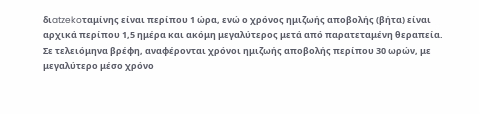διatzekoταμίνης είναι περίπου 1 ώρα, ενώ ο χρόνος ημιζωής αποβολής (βήτα) είναι αρχικά περίπου 1,5 ημέρα και ακόμη μεγαλύτερος μετά από παρατεταμένη θεραπεία.
Σε τελειόμηνα βρέφη, αναφέρονται χρόνοι ημιζωής αποβολής περίπου 30 ωρών, με μεγαλύτερο μέσο χρόνο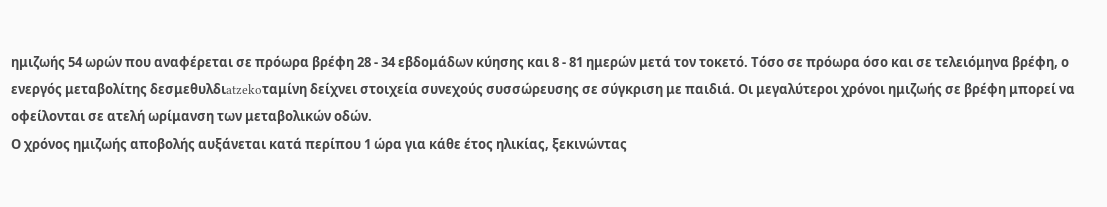ημιζωής 54 ωρών που αναφέρεται σε πρόωρα βρέφη 28 - 34 εβδομάδων κύησης και 8 - 81 ημερών μετά τον τοκετό. Τόσο σε πρόωρα όσο και σε τελειόμηνα βρέφη, ο ενεργός μεταβολίτης δεσμεθυλδιatzekoταμίνη δείχνει στοιχεία συνεχούς συσσώρευσης σε σύγκριση με παιδιά. Οι μεγαλύτεροι χρόνοι ημιζωής σε βρέφη μπορεί να οφείλονται σε ατελή ωρίμανση των μεταβολικών οδών.
Ο χρόνος ημιζωής αποβολής αυξάνεται κατά περίπου 1 ώρα για κάθε έτος ηλικίας, ξεκινώντας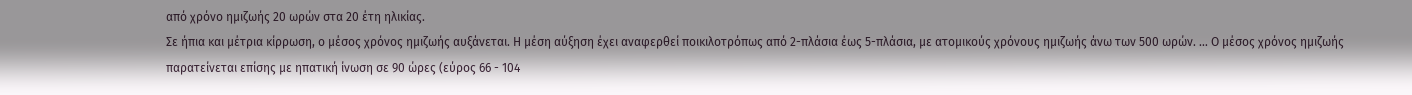από χρόνο ημιζωής 20 ωρών στα 20 έτη ηλικίας.
Σε ήπια και μέτρια κίρρωση, ο μέσος χρόνος ημιζωής αυξάνεται. Η μέση αύξηση έχει αναφερθεί ποικιλοτρόπως από 2-πλάσια έως 5-πλάσια, με ατομικούς χρόνους ημιζωής άνω των 500 ωρών. … Ο μέσος χρόνος ημιζωής παρατείνεται επίσης με ηπατική ίνωση σε 90 ώρες (εύρος 66 - 104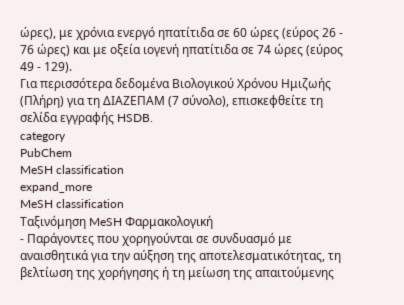ώρες), με χρόνια ενεργό ηπατίτιδα σε 60 ώρες (εύρος 26 - 76 ώρες) και με οξεία ιογενή ηπατίτιδα σε 74 ώρες (εύρος 49 - 129).
Για περισσότερα δεδομένα Βιολογικού Χρόνου Ημιζωής (Πλήρη) για τη ΔΙΑΖΕΠΑΜ (7 σύνολο), επισκεφθείτε τη σελίδα εγγραφής HSDB.
category
PubChem
MeSH classification
expand_more
MeSH classification
Ταξινόμηση MeSH Φαρμακολογική
- Παράγοντες που χορηγούνται σε συνδυασμό με αναισθητικά για την αύξηση της αποτελεσματικότητας, τη βελτίωση της χορήγησης ή τη μείωση της απαιτούμενης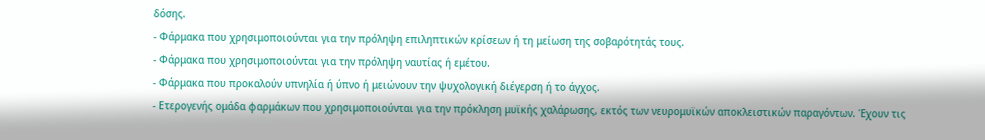δόσης.
- Φάρμακα που χρησιμοποιούνται για την πρόληψη επιληπτικών κρίσεων ή τη μείωση της σοβαρότητάς τους.
- Φάρμακα που χρησιμοποιούνται για την πρόληψη ναυτίας ή εμέτου.
- Φάρμακα που προκαλούν υπνηλία ή ύπνο ή μειώνουν την ψυχολογική διέγερση ή το άγχος.
- Ετερογενής ομάδα φαρμάκων που χρησιμοποιούνται για την πρόκληση μυϊκής χαλάρωσης, εκτός των νευρομυϊκών αποκλειστικών παραγόντων. Έχουν τις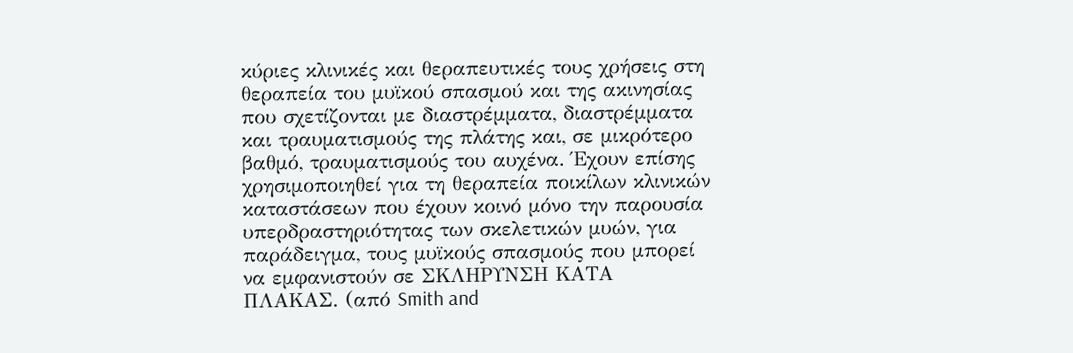κύριες κλινικές και θεραπευτικές τους χρήσεις στη θεραπεία του μυϊκού σπασμού και της ακινησίας που σχετίζονται με διαστρέμματα, διαστρέμματα και τραυματισμούς της πλάτης και, σε μικρότερο βαθμό, τραυματισμούς του αυχένα. Έχουν επίσης χρησιμοποιηθεί για τη θεραπεία ποικίλων κλινικών καταστάσεων που έχουν κοινό μόνο την παρουσία υπερδραστηριότητας των σκελετικών μυών, για παράδειγμα, τους μυϊκούς σπασμούς που μπορεί να εμφανιστούν σε ΣΚΛΗΡΥΝΣΗ ΚΑΤΑ ΠΛΑΚΑΣ. (από Smith and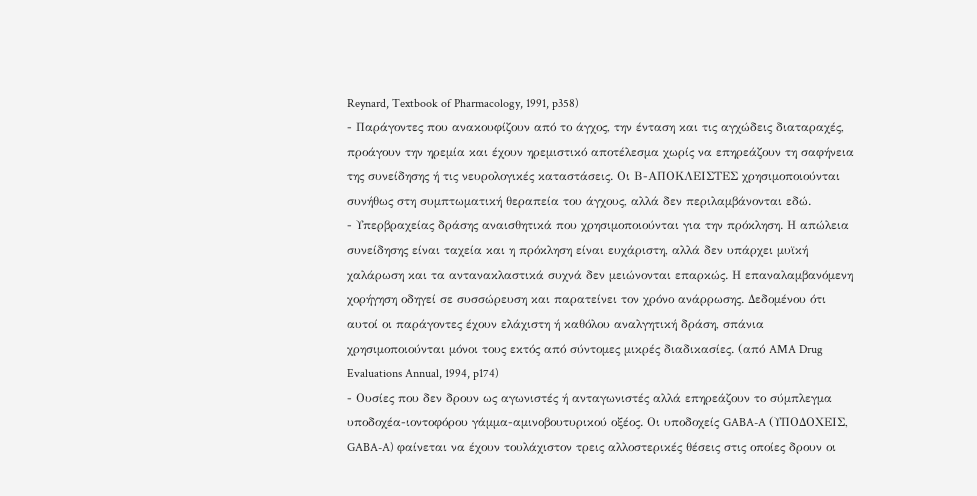Reynard, Textbook of Pharmacology, 1991, p358)
- Παράγοντες που ανακουφίζουν από το άγχος, την ένταση και τις αγχώδεις διαταραχές, προάγουν την ηρεμία και έχουν ηρεμιστικό αποτέλεσμα χωρίς να επηρεάζουν τη σαφήνεια της συνείδησης ή τις νευρολογικές καταστάσεις. Οι Β-ΑΠΟΚΛΕΙΣΤΕΣ χρησιμοποιούνται συνήθως στη συμπτωματική θεραπεία του άγχους, αλλά δεν περιλαμβάνονται εδώ.
- Υπερβραχείας δράσης αναισθητικά που χρησιμοποιούνται για την πρόκληση. Η απώλεια συνείδησης είναι ταχεία και η πρόκληση είναι ευχάριστη, αλλά δεν υπάρχει μυϊκή χαλάρωση και τα αντανακλαστικά συχνά δεν μειώνονται επαρκώς. Η επαναλαμβανόμενη χορήγηση οδηγεί σε συσσώρευση και παρατείνει τον χρόνο ανάρρωσης. Δεδομένου ότι αυτοί οι παράγοντες έχουν ελάχιστη ή καθόλου αναλγητική δράση, σπάνια χρησιμοποιούνται μόνοι τους εκτός από σύντομες μικρές διαδικασίες. (από AMA Drug Evaluations Annual, 1994, p174)
- Ουσίες που δεν δρουν ως αγωνιστές ή ανταγωνιστές αλλά επηρεάζουν το σύμπλεγμα υποδοχέα-ιοντοφόρου γάμμα-αμινοβουτυρικού οξέος. Οι υποδοχείς GABA-A (ΥΠΟΔΟΧΕΙΣ, GABA-A) φαίνεται να έχουν τουλάχιστον τρεις αλλοστερικές θέσεις στις οποίες δρουν οι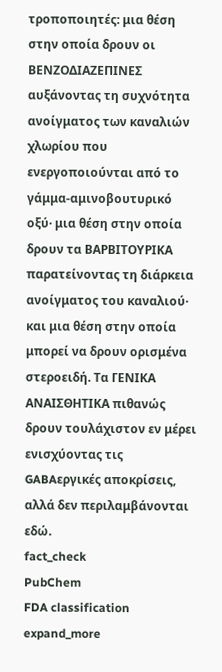τροποποιητές: μια θέση στην οποία δρουν οι ΒΕΝΖΟΔΙΑΖΕΠΙΝΕΣ αυξάνοντας τη συχνότητα ανοίγματος των καναλιών χλωρίου που ενεργοποιούνται από το γάμμα-αμινοβουτυρικό οξύ· μια θέση στην οποία δρουν τα ΒΑΡΒΙΤΟΥΡΙΚΑ παρατείνοντας τη διάρκεια ανοίγματος του καναλιού· και μια θέση στην οποία μπορεί να δρουν ορισμένα στεροειδή. Τα ΓΕΝΙΚΑ ΑΝΑΙΣΘΗΤΙΚΑ πιθανώς δρουν τουλάχιστον εν μέρει ενισχύοντας τις GABAεργικές αποκρίσεις, αλλά δεν περιλαμβάνονται εδώ.
fact_check
PubChem
FDA classification
expand_more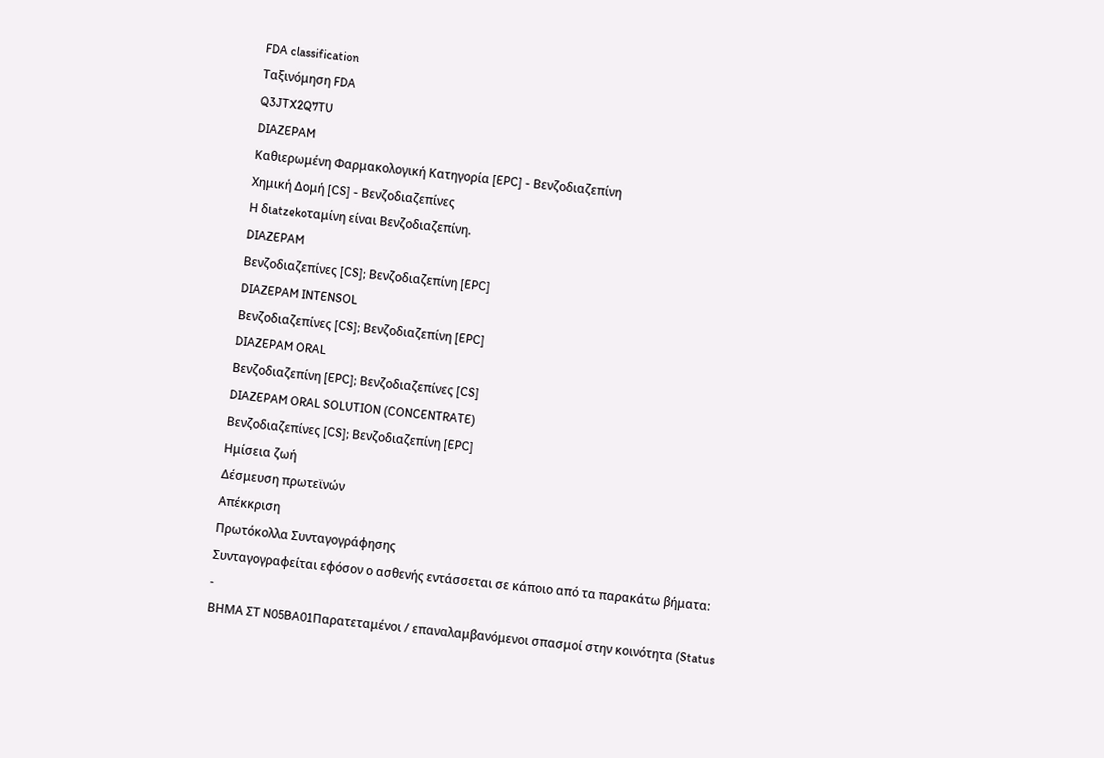FDA classification
Ταξινόμηση FDA
Q3JTX2Q7TU
DIAZEPAM
Καθιερωμένη Φαρμακολογική Κατηγορία [EPC] - Βενζοδιαζεπίνη
Χημική Δομή [CS] - Βενζοδιαζεπίνες
Η διatzekoταμίνη είναι Βενζοδιαζεπίνη.
DIAZEPAM
Βενζοδιαζεπίνες [CS]; Βενζοδιαζεπίνη [EPC]
DIAZEPAM INTENSOL
Βενζοδιαζεπίνες [CS]; Βενζοδιαζεπίνη [EPC]
DIAZEPAM ORAL
Βενζοδιαζεπίνη [EPC]; Βενζοδιαζεπίνες [CS]
DIAZEPAM ORAL SOLUTION (CONCENTRATE)
Βενζοδιαζεπίνες [CS]; Βενζοδιαζεπίνη [EPC]
Ημίσεια ζωή
Δέσμευση πρωτεϊνών
Απέκκριση
Πρωτόκολλα Συνταγογράφησης
Συνταγογραφείται εφόσον ο ασθενής εντάσσεται σε κάποιο από τα παρακάτω βήματα:
-
ΒΗΜΑ ΣΤ N05BA01Παρατεταμένοι / επαναλαμβανόμενοι σπασμοί στην κοινότητα (Status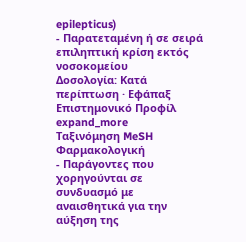epilepticus)
- Παρατεταμένη ή σε σειρά επιληπτική κρίση εκτός νοσοκομείου
Δοσολογία: Κατά περίπτωση · Εφάπαξ
Επιστημονικό Προφίλ
expand_more
Ταξινόμηση MeSH Φαρμακολογική
- Παράγοντες που χορηγούνται σε συνδυασμό με αναισθητικά για την αύξηση της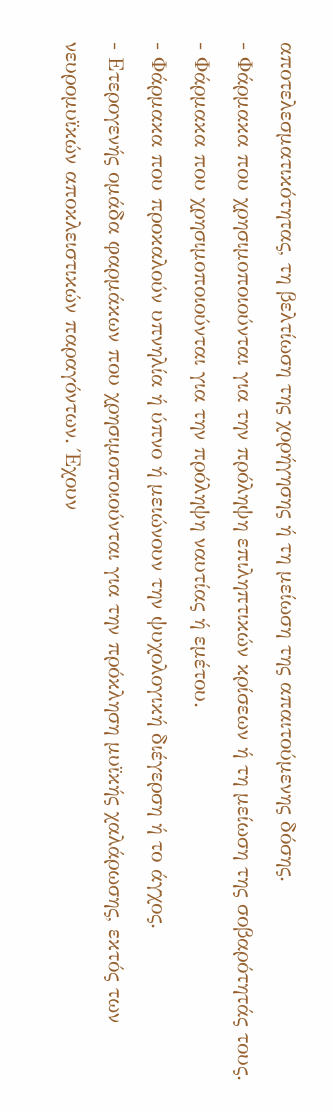αποτελεσματικότητας, τη βελτίωση της χορήγησης ή τη μείωση της απαιτούμενης δόσης.
- Φάρμακα που χρησιμοποιούνται για την πρόληψη επιληπτικών κρίσεων ή τη μείωση της σοβαρότητάς τους.
- Φάρμακα που χρησιμοποιούνται για την πρόληψη ναυτίας ή εμέτου.
- Φάρμακα που προκαλούν υπνηλία ή ύπνο ή μειώνουν την ψυχολογική διέγερση ή το άγχος.
- Ετερογενής ομάδα φαρμάκων που χρησιμοποιούνται για την πρόκληση μυϊκής χαλάρωσης, εκτός των νευρομυϊκών αποκλειστικών παραγόντων. Έχουν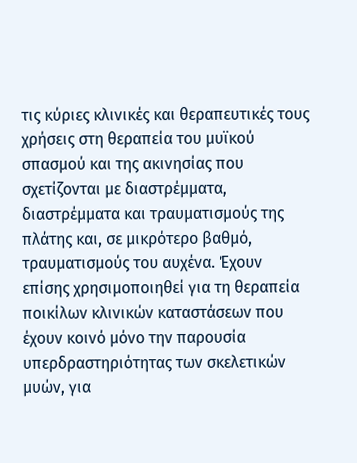τις κύριες κλινικές και θεραπευτικές τους χρήσεις στη θεραπεία του μυϊκού σπασμού και της ακινησίας που σχετίζονται με διαστρέμματα, διαστρέμματα και τραυματισμούς της πλάτης και, σε μικρότερο βαθμό, τραυματισμούς του αυχένα. Έχουν επίσης χρησιμοποιηθεί για τη θεραπεία ποικίλων κλινικών καταστάσεων που έχουν κοινό μόνο την παρουσία υπερδραστηριότητας των σκελετικών μυών, για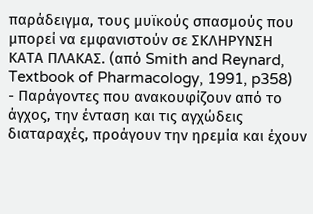παράδειγμα, τους μυϊκούς σπασμούς που μπορεί να εμφανιστούν σε ΣΚΛΗΡΥΝΣΗ ΚΑΤΑ ΠΛΑΚΑΣ. (από Smith and Reynard, Textbook of Pharmacology, 1991, p358)
- Παράγοντες που ανακουφίζουν από το άγχος, την ένταση και τις αγχώδεις διαταραχές, προάγουν την ηρεμία και έχουν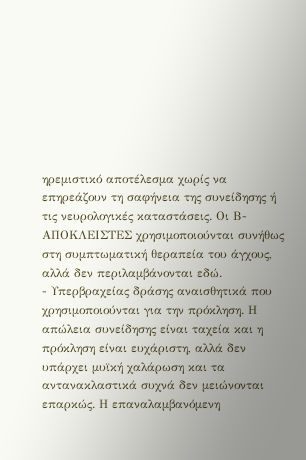ηρεμιστικό αποτέλεσμα χωρίς να επηρεάζουν τη σαφήνεια της συνείδησης ή τις νευρολογικές καταστάσεις. Οι Β-ΑΠΟΚΛΕΙΣΤΕΣ χρησιμοποιούνται συνήθως στη συμπτωματική θεραπεία του άγχους, αλλά δεν περιλαμβάνονται εδώ.
- Υπερβραχείας δράσης αναισθητικά που χρησιμοποιούνται για την πρόκληση. Η απώλεια συνείδησης είναι ταχεία και η πρόκληση είναι ευχάριστη, αλλά δεν υπάρχει μυϊκή χαλάρωση και τα αντανακλαστικά συχνά δεν μειώνονται επαρκώς. Η επαναλαμβανόμενη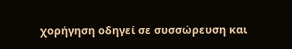χορήγηση οδηγεί σε συσσώρευση και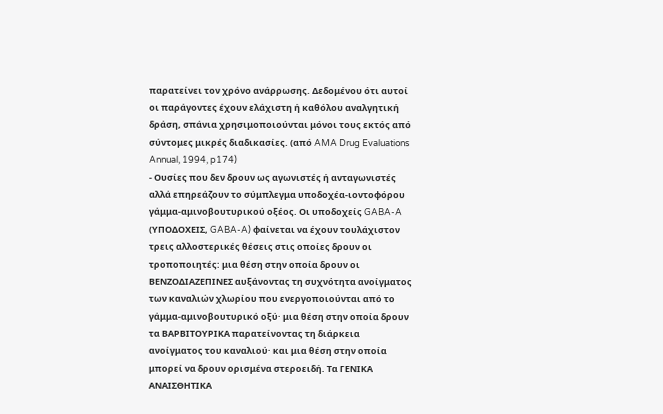παρατείνει τον χρόνο ανάρρωσης. Δεδομένου ότι αυτοί οι παράγοντες έχουν ελάχιστη ή καθόλου αναλγητική δράση, σπάνια χρησιμοποιούνται μόνοι τους εκτός από σύντομες μικρές διαδικασίες. (από AMA Drug Evaluations Annual, 1994, p174)
- Ουσίες που δεν δρουν ως αγωνιστές ή ανταγωνιστές αλλά επηρεάζουν το σύμπλεγμα υποδοχέα-ιοντοφόρου γάμμα-αμινοβουτυρικού οξέος. Οι υποδοχείς GABA-A (ΥΠΟΔΟΧΕΙΣ, GABA-A) φαίνεται να έχουν τουλάχιστον τρεις αλλοστερικές θέσεις στις οποίες δρουν οι τροποποιητές: μια θέση στην οποία δρουν οι ΒΕΝΖΟΔΙΑΖΕΠΙΝΕΣ αυξάνοντας τη συχνότητα ανοίγματος των καναλιών χλωρίου που ενεργοποιούνται από το γάμμα-αμινοβουτυρικό οξύ· μια θέση στην οποία δρουν τα ΒΑΡΒΙΤΟΥΡΙΚΑ παρατείνοντας τη διάρκεια ανοίγματος του καναλιού· και μια θέση στην οποία μπορεί να δρουν ορισμένα στεροειδή. Τα ΓΕΝΙΚΑ ΑΝΑΙΣΘΗΤΙΚΑ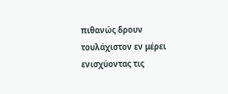πιθανώς δρουν τουλάχιστον εν μέρει ενισχύοντας τις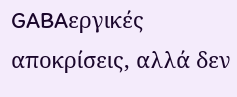GABAεργικές αποκρίσεις, αλλά δεν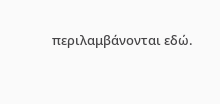περιλαμβάνονται εδώ.